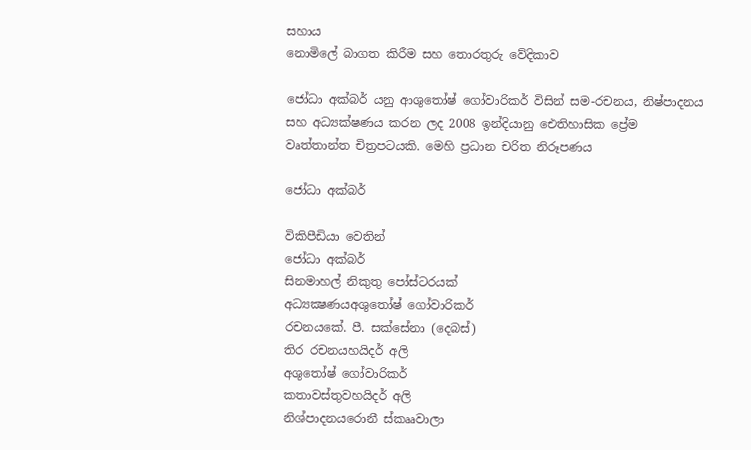සහාය
නොමිලේ බාගත කිරීම සහ තොරතුරු වේදිකාව

ජෝධා අක්බර් යනු ආශුතෝෂ් ගෝවාරිකර් විසින් සම-රචනය, නිෂ්පාදනය සහ අධ්‍යක්ෂණය කරන ලද 2008 ඉන්දියානු ඓතිහාසික ප්‍රේම වෘත්තාන්ත චිත්‍රපටයකි. මෙහි ප්‍රධාන චරිත නිරූපණය

ජෝධා අක්බර්

විකිපීඩියා වෙතින්
ජෝධා අක්බර්
සිනමාහල් නිකුතු පෝස්ටරයක්
අධ්‍යක්‍ෂණයඅශුතෝෂ් ගෝවාරිකර්
රචනයකේ. පී. සක්සේනා (දෙබස්)
තිර රචනයහයිදර් අලි
අශුතෝෂ් ගෝවාරිකර්
කතාවස්තුවහයිදර් අලි
නිශ්පාදනයරොනී ස්කෲවාලා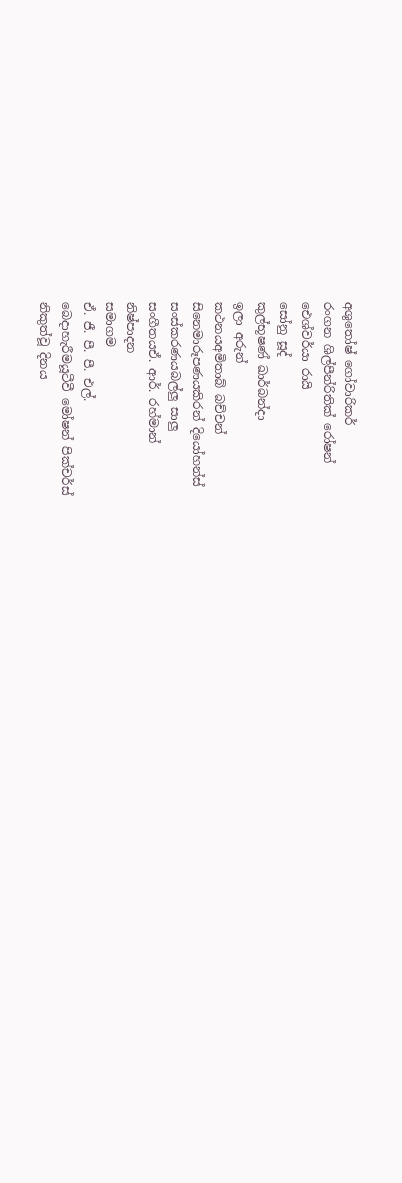අශුතෝෂ් ගෝවාරිකර්
රංගන ශිල්පීන්රිතික් රෝෂන්
ඓශ්වර්යා රායි
සෝනු සූද්
කුල්භූෂණ් ඛාර්බන්දා
ඉලා අරුන්
කථනයඅමිතාබ් බච්චන්
සිනෙමාරූපණයකිරන් දියෝහන්ස්
සංස්කරණයබල්ලු සාලු
සංගීතයඒ. ආර්. රහ්මාන්
නිෂ්පාදන
සමාගම
ඒ. ජී. පී. පී. එල්.
බෙදාහැරීමයූටීවී මෝෂන් පික්චර්ස්
නිකුත්වූ දිනය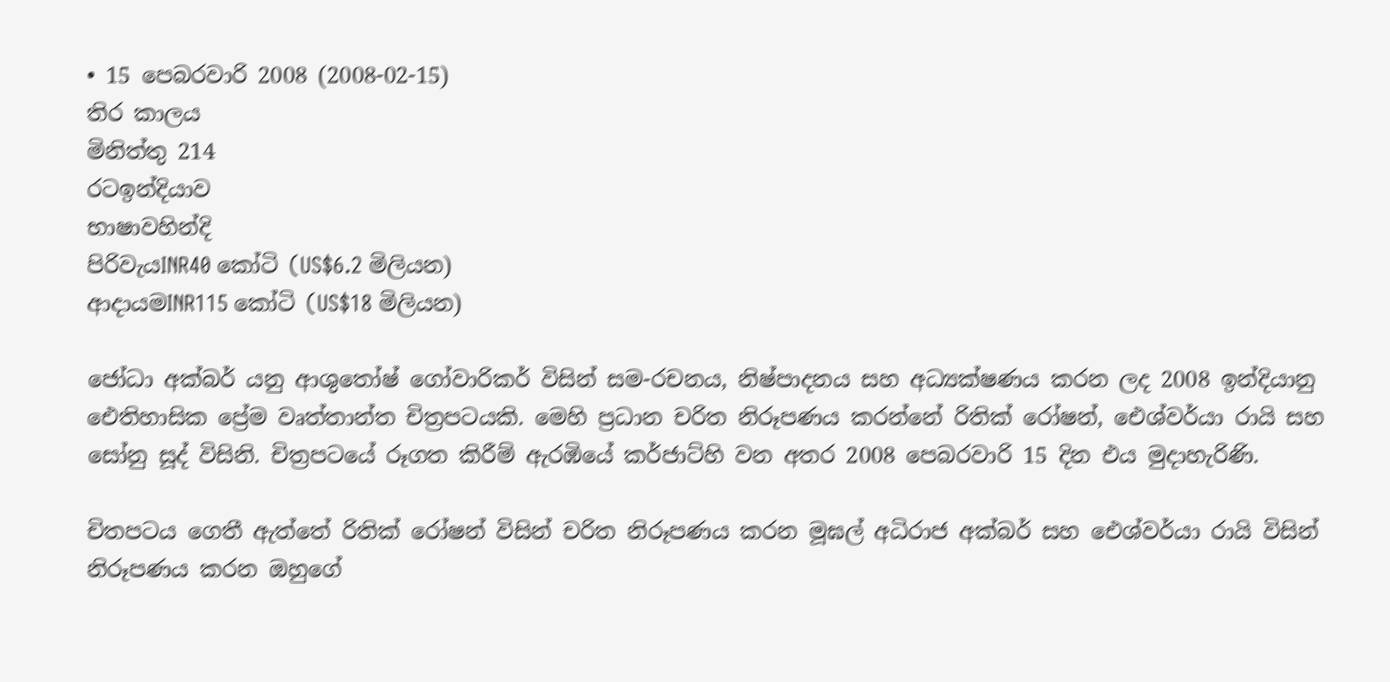• 15 පෙබරවාරි 2008 (2008-02-15)
තිර කාලය
මිනිත්තු 214
රටඉන්දියාව
භාෂාවහින්දි
පිරිවැයINR40 කෝටි (US$6.2 මිලියන)
ආදායමINR115 කෝටි (US$18 මිලියන)

ජෝධා අක්බර් යනු ආශුතෝෂ් ගෝවාරිකර් විසින් සම-රචනය, නිෂ්පාදනය සහ අධ්‍යක්ෂණය කරන ලද 2008 ඉන්දියානු ඓතිහාසික ප්‍රේම වෘත්තාන්ත චිත්‍රපටයකි. මෙහි ප්‍රධාන චරිත නිරූපණය කරන්නේ රිතික් රෝෂන්, ඓශ්වර්යා රායි සහ සෝනු සූද් විසිනි. චිත්‍රපටයේ රූගත කිරීම් ඇරඹියේ කර්ජාට්හි වන අතර 2008 පෙබරවාරි 15 දින එය මුදාහැරිණි.

චිතපටය ගෙතී ඇත්තේ රිතික් රෝෂන් විසින් චරිත නිරූපණය කරන මූඝල් අධිරාජ අක්බර් සහ ඓශ්වර්යා රායි විසින් නිරූපණය කරන ඔහුගේ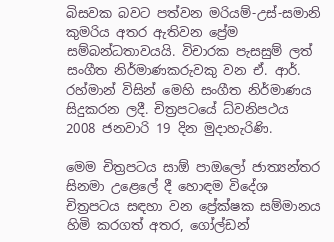බිසවක බවට පත්වන මරියම්-උස්-සමානි කුමරිය අතර ඇතිවන ප්‍රේම සම්බන්ධතාවයයි. විචාරක පැසසුම් ලත් සංගීත නිර්මාණකරුවකු වන ඒ. ආර්. රහ්මාන් විසින් මෙහි සංගීත නිර්මාණය සිදුකරන ලදී. චිත්‍රපටයේ ධ්වනිපථය 2008 ජනවාරි 19 දින මුදාහැරිණි.

මෙම චිත්‍රපටය සාඕ පාඔලෝ ජාත්‍යන්තර සිනමා උළෙලේ දී හොඳම විදේශ චිත්‍රපටය සඳහා වන ප්‍රේක්ෂක සම්මානය හිමි කරගත් අතර, ගෝල්ඩන්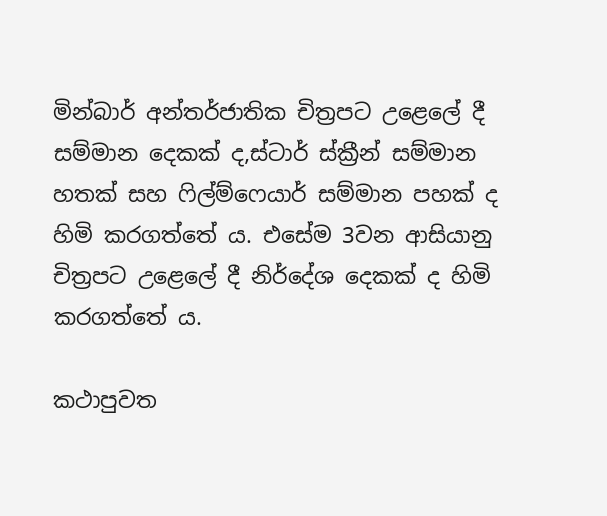මින්බාර් අන්තර්ජාතික චිත්‍රපට උළෙලේ දී සම්මාන දෙකක් ද,ස්ටාර් ස්ක්‍රීන් සම්මාන හතක් සහ ෆිල්ම්ෆෙයාර් සම්මාන පහක් ද හිමි කරගත්තේ ය. එසේම 3වන ආසියානු චිත්‍රපට උළෙලේ දී නිර්දේශ දෙකක් ද හිමි කරගත්තේ ය.

කථාපුවත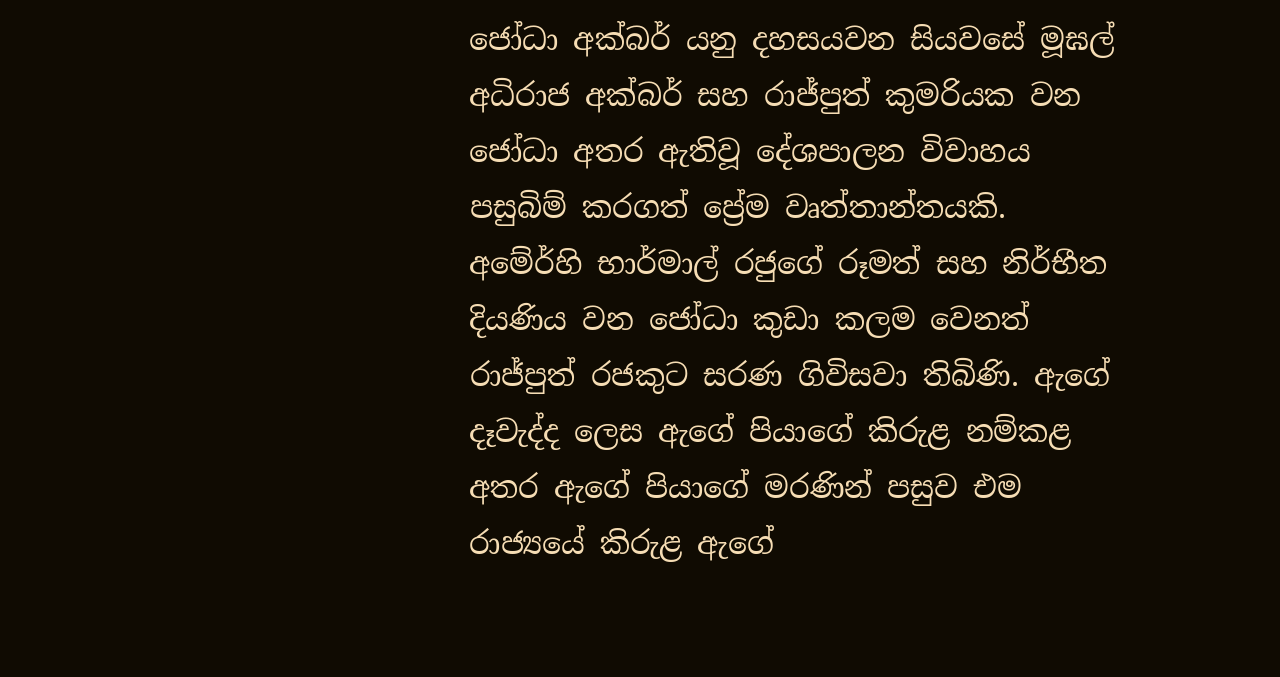ජෝධා අක්බර් යනු දහසයවන සියවසේ මූඝල් අධිරාජ අක්බර් සහ රාජ්පුත් කුමරියක වන ජෝධා අතර ඇතිවූ දේශපාලන විවාහය පසුබිම් කරගත් ප්‍රේම වෘත්තාන්තයකි. අමේර්හි භාර්මාල් රජුගේ රූමත් සහ නිර්භීත දියණිය වන ජෝධා කුඩා කලම වෙනත් රාජ්පුත් රජකුට සරණ ගිවිසවා තිබිණි. ඇගේ දෑවැද්ද ලෙස ඇගේ පියාගේ කිරුළ නම්කළ අතර ඇගේ පියාගේ මරණින් පසුව එම රාජ්‍යයේ කිරුළ ඇගේ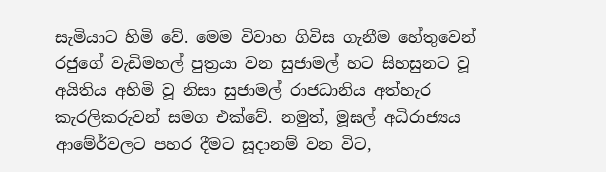සැමියාට හිමි වේ. මෙම විවාහ ගිවිස ගැනීම හේතුවෙන් රජුගේ වැඩිමහල් පුත්‍රයා වන සුජාමල් හට සිහසුනට වූ අයිතිය අහිමි වූ නිසා සුජාමල් රාජධානිය අත්හැර කැරලිකරුවන් සමග එක්වේ. නමුත්, මූඝල් අධිරාජ්‍යය ආමේර්වලට පහර දීමට සූදානම් වන විට,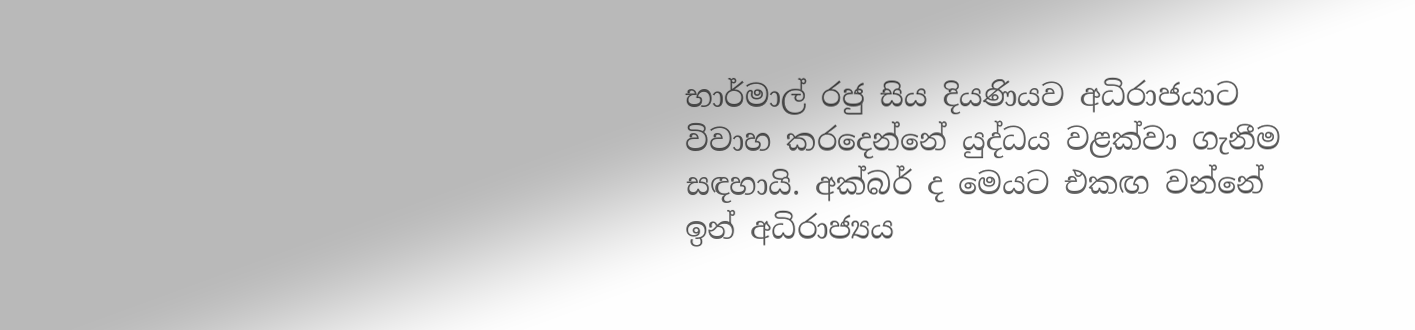භාර්මාල් රජු සිය දියණියව අධිරාජයාට විවාහ කරදෙන්නේ යුද්ධය වළක්වා ගැනීම සඳහායි. අක්බර් ද මෙයට එකඟ වන්නේ ඉන් අධිරාජ්‍යය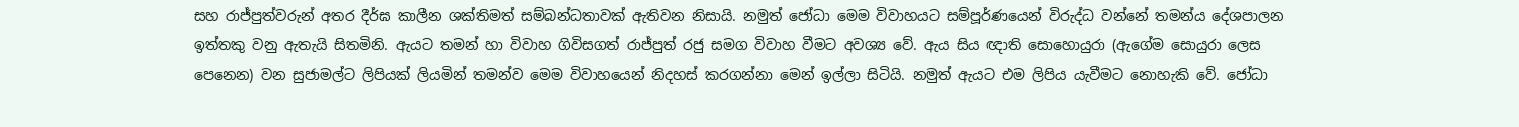සහ රාජ්පුත්වරුන් අතර දීර්ඝ කාලීන ශක්තිමත් සම්බන්ධතාවක් ඇතිවන නිසායි. නමුත් ජෝධා මෙම විවාහයට සම්පූර්ණයෙන් විරුද්ධ වන්නේ තමන්ය දේශපාලන ඉත්තකු වනු ඇතැයි සිතමිනි. ඇයට තමන් හා විවාහ ගිවිසගත් රාජ්පුත් රජු සමග විවාහ වීමට අවශ්‍ය වේ. ඇය සිය ඥාති සොහොයුරා (ඇගේම සොයුරා ලෙස පෙනෙන) වන සුජාමල්ට ලිපියක් ලියමින් තමන්ව මෙම විවාහයෙන් නිදහස් කරගන්නා මෙන් ඉල්ලා සිටියි. නමුත් ඇයට එම ලිපිය යැවීමට නොහැකි වේ. ජෝධා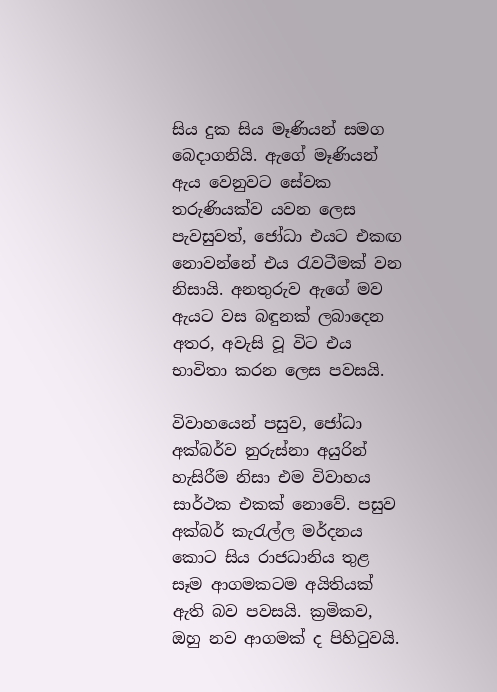සිය දුක සිය මෑණියන් සමග බෙදාගනියි. ඇගේ මෑණියන් ඇය වෙනුවට සේවක තරුණියක්ව යවන ලෙස පැවසුවත්, ජෝධා එයට එකඟ නොවන්නේ එය රැවටීමක් වන නිසායි. අනතුරුව ඇගේ මව ඇයට වස බඳුනක් ලබාදෙන අතර, අවැසි වූ විට එය භාවිතා කරන ලෙස පවසයි.

විවාහයෙන් පසුව, ජෝධා අක්බර්ව නුරුස්නා අයුරින් හැසිරීම නිසා එම විවාහය සාර්ථක එකක් නොවේ. පසුව අක්බර් කැරැල්ල මර්දනය කොට සිය රාජධානිය තුළ සෑම ආගමකටම අයිතියක් ඇති බව පවසයි. ක්‍රමිකව, ඔහු නව ආගමක් ද පිහිටුවයි.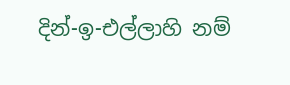දින්-ඉ-එල්ලාහි නම්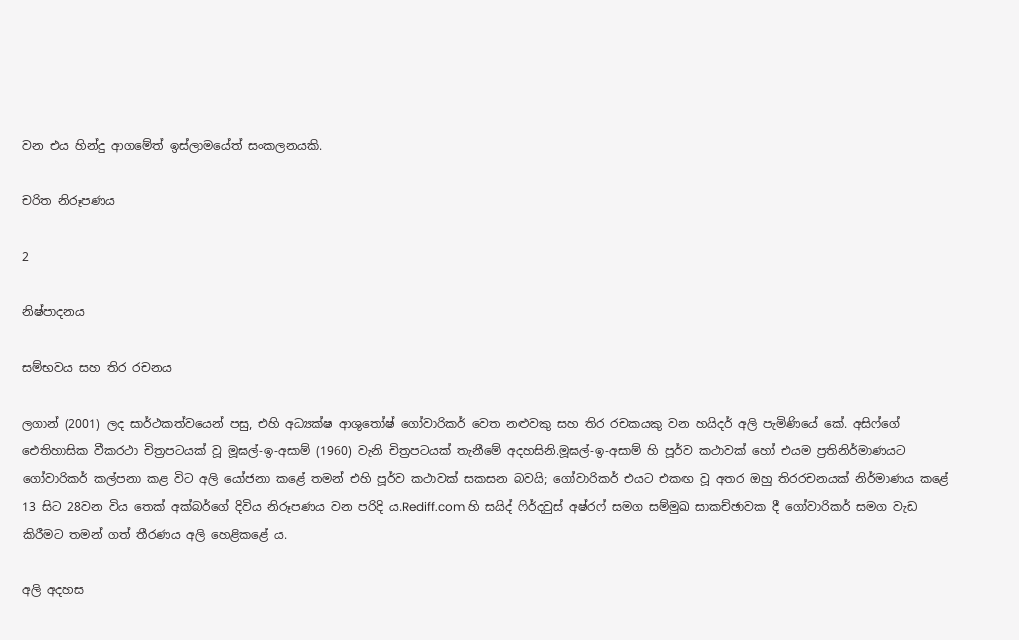වන එය හින්දු ආගමේත් ඉස්ලාමයේත් සංකලනයකි.

චරිත නිරූපණය

2

නිෂ්පාදනය

සම්භවය සහ තිර රචනය

ලගාන් (2001) ලද සාර්ථකත්වයෙන් පසු, එහි අධ්‍යක්ෂ ආශුතෝෂ් ගෝවාරිකර් වෙත නළුවකු සහ තිර රචකයකු වන හයිදර් අලි පැමිණියේ කේ. අසිෆ්ගේ ඓතිහාසික වීකරථා චිත්‍රපටයක් වූ මූඝල්-ඉ-අසාම් (1960) වැනි චිත්‍රපටයක් තැනීමේ අදහසිනි.මූඝල්-ඉ-අසාම් හි පූර්ව කථාවක් හෝ එයම ප්‍රතිනිර්මාණයට ගෝවාරිකර් කල්පනා කළ විට අලි යෝජනා කළේ තමන් එහි පූර්ව කථාවක් සකසන බවයි; ගෝවාරිකර් එයට එකඟ වූ අතර ඔහු තිරරචනයක් නිර්මාණය කළේ 13 සිට 28වන විය තෙක් අක්බර්ගේ දිවිය නිරූපණය වන පරිදි ය.Rediff.com හි සයිද් ෆිර්දවුස් අෂ්රෆ් සමග සම්මුඛ සාකච්ඡාවක දී ගෝවාරිකර් සමග වැඩ කිරීමට තමන් ගත් තීරණය අලි හෙළිකළේ ය.

අලි අදහස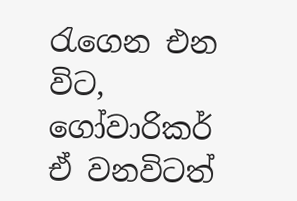රැගෙන එන විට, ගෝවාරිකර් ඒ වනවිටත්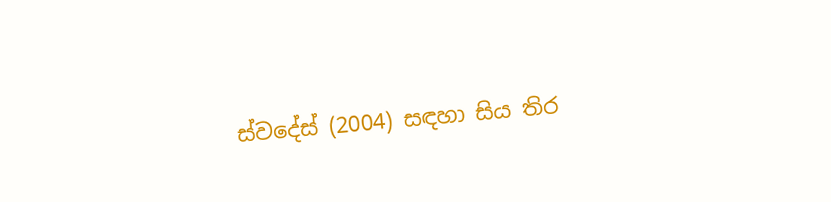ස්වදේස් (2004) සඳහා සිය තිර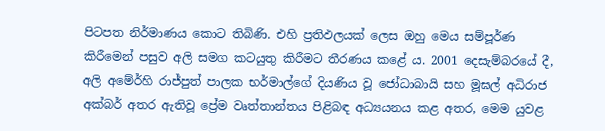පිටපත නිර්මාණය කොට තිබිණි. එහි ප්‍රතිඵලයක් ලෙස ඔහු මෙය සම්පූර්ණ කිරීමෙන් පසුව අලි සමග කටයුතු කිරීමට තීරණය කළේ ය. 2001 දෙසැම්බරයේ දී, අලි අමේර්හි රාජ්පුත් පාලක භර්මාල්ගේ දියණිය වූ ජෝධාබායි සහ මූඝල් අධිරාජ අක්බර් අතර ඇතිවූ ප්‍රේම වෘත්තාන්තය පිළිබඳ අධ්‍යයනය කළ අතර, මෙම යුවළ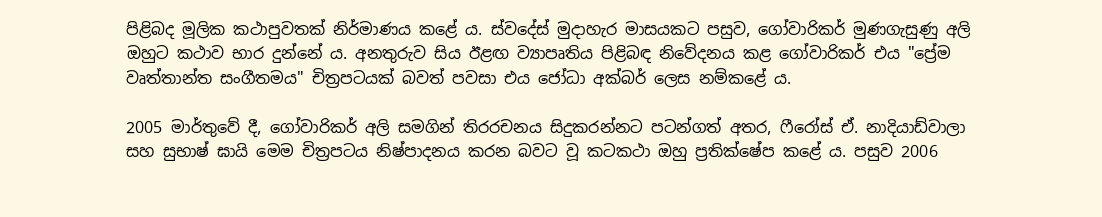පිළිබද මූලික කථාපුවතක් නිර්මාණය කළේ ය. ස්වදේස් මුදාහැර මාසයකට පසුව, ගෝවාරිකර් මුණගැසුණු අලි ඔහුට කථාව භාර දුන්නේ ය. අනතුරුව සිය ඊළඟ ව්‍යාපෘතිය පිළිබඳ නිවේදනය කළ ගෝවාරිකර් එය "ප්‍රේම වෘත්තාන්ත සංගීතමය" චිත්‍රපටයක් බවත් පවසා එය ජෝධා අක්බර් ලෙස නම්කළේ ය.

2005 මාර්තුවේ දී, ගෝවාරිකර් අලි සමගින් තිරරචනය සිදුකරන්නට පටන්ගත් අතර, ෆීරෝස් ඒ. නාදියාඩ්වාලා සහ සුභාෂ් ‍ඝායි මෙම චිත්‍රපටය නිෂ්පාදනය කරන බවට වූ කටකථා ඔහු ප්‍රතික්ෂේප කළේ ය. පසුව 2006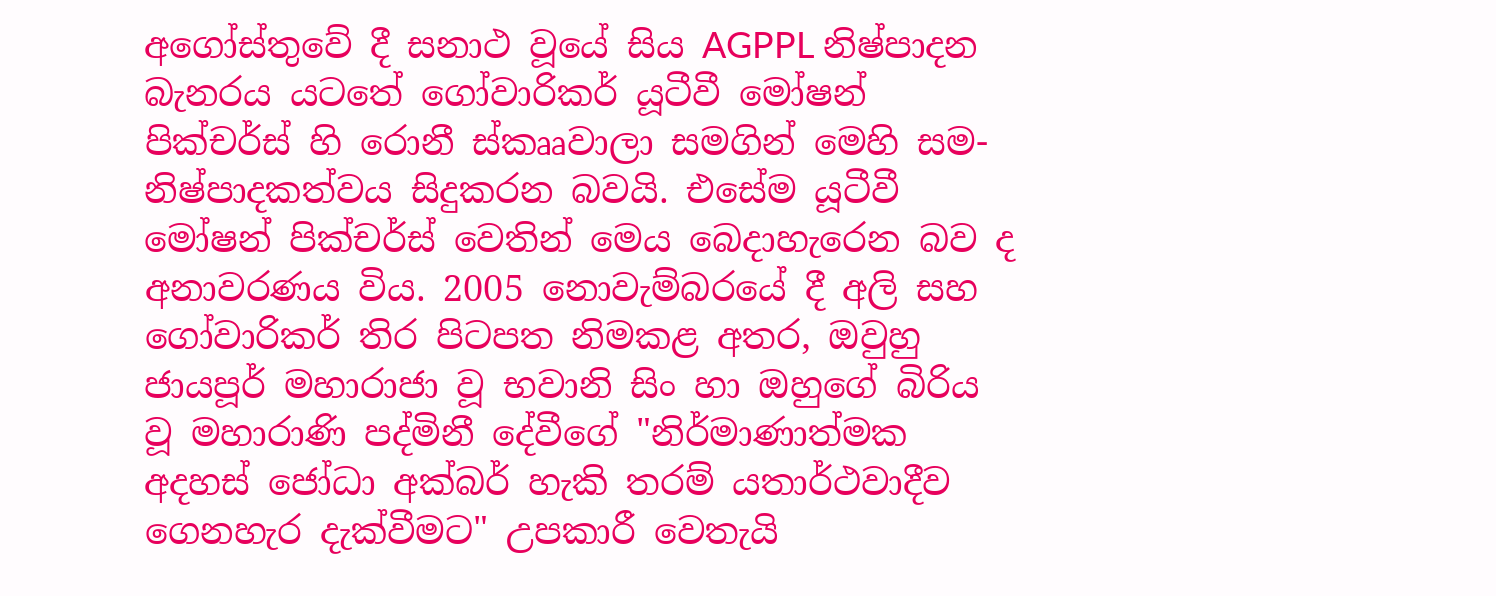අගෝස්තුවේ දී සනාථ වූයේ සිය AGPPL නිෂ්පාදන බැනරය යටතේ ගෝවාරිකර් යූටීවී මෝෂන් පික්චර්ස් හි රොනී ස්කෲවාලා සමගින් මෙහි සම-නිෂ්පාදකත්වය සිදුකරන බවයි. එසේම යූටීවී මෝෂන් පික්චර්ස් වෙතින් මෙය බෙදාහැරෙන බව ද අනාවරණය විය. 2005 නොවැම්බරයේ දී අලි සහ ගෝවාරිකර් තිර පිටපත නිමකළ අතර, ඔවුහු ජායපූර් මහාරාජා වූ භවානි සිං හා ඔහුගේ බිරිය වූ මහාරාණි පද්මිනී දේවීගේ "නිර්මාණාත්මක අදහස් ජෝධා අක්බර් හැකි තරම් යතාර්ථවාදීව ගෙනහැර දැක්වීමට" උපකාරී වෙතැයි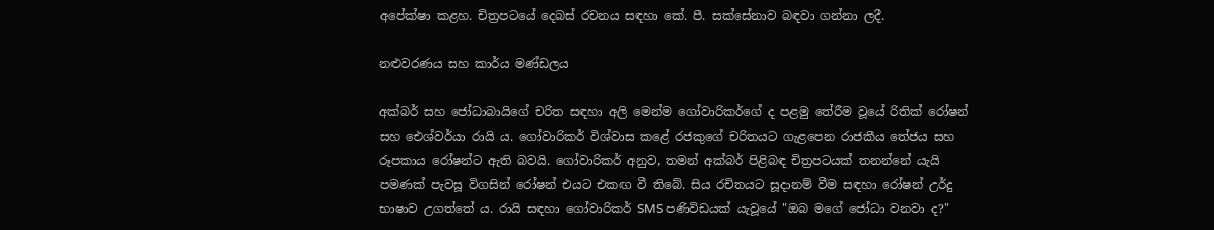අපේක්ෂා කළහ. චිත්‍රපටයේ දෙබස් රචනය සඳහා කේ. පී. සක්සේනාව බඳවා ගන්නා ලදී.

නළුවරණය සහ කාර්ය මණ්ඩලය

අක්බර් සහ ජෝධාබායිගේ චරිත සඳහා අලි මෙන්ම ගෝවාරිකර්ගේ ද පළමු තේරීම වූයේ රිතික් රෝෂන් සහ ඓශ්වර්යා රායි ය. ගෝවාරිකර් විශ්වාස කළේ රජකුගේ චරිතයට ගැළපෙන ‍රාජකීය තේජය සහ රූපකාය රෝෂන්ට ඇති බවයි. ගෝවාරිකර් අනුව, තමන් අක්බර් පිළිබඳ චිත්‍රපටයක් තනන්නේ යැයි පමණක් පැවසූ විගසින් රෝෂන් එයට එකඟ වී තිබේ. සිය රචිතයට සූදානම් වීම සඳහා රෝෂන් උර්දු භාෂාව උගත්තේ ය. රායි සඳහා ගෝවාරිකර් SMS පණිවිඩයක් යැවූයේ "ඔබ මගේ ජෝධා වනවා ද?"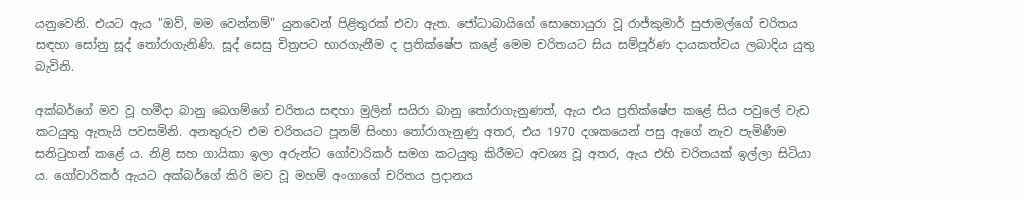යනුවෙනි. එයට ඇය "ඔව්, මම වෙන්නම්" යුනවෙන් පිළිතුරක් එවා ඇත. ජෝධාබායිගේ සොහොයුරා වූ රාජ්කුමාර් සුජාමල්ගේ චරිතය සඳහා සෝනු සූද් තෝරාගැනිණි. සූද් සෙසු චිත්‍රපට භාරගැනීම ද ප්‍රතික්ෂේප කළේ මෙම චරිතයට සිය සම්පූර්ණ දායකත්වය ලබාදිය යුතු බැවිනි.

අක්බර්ගේ මව වූ හමීදා බානු බෙගම්ගේ චරිතය සඳහා මුලින් සයිරා බානු තෝරාගැනුණත්, ඇය එය ප්‍රතික්ෂේප කළේ සිය පවුලේ වැඩ කටයුතු ඇතැයි පවසමිනි. අනතුරුව එම චරිතයට පූනම් සිංහා තෝරාගැනුණු අතර, එය 1970 දශකයෙන් පසු ඇගේ නැව පැමිණීම සනිටුහන් කළේ ය. නිළි සහ ගායිකා ඉලා අරුන්ට ගෝවාරිකර් සමග කටයුතු කිරීමට අවශ්‍ය වූ අතර, ඇය එහි චරිතයක් ඉල්ලා සිටියා ය. ගෝවාරිකර් ඇයට අක්බර්ගේ කිරි මව වූ මහම් අංගාගේ චරිතය ප්‍රදානය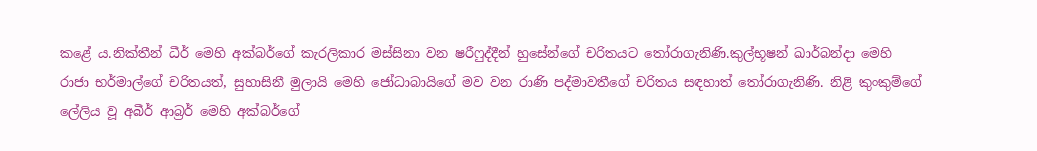කළේ ය.නික්තීන් ධීර් මෙහි අක්බර්ගේ කැරලිකාර මස්සිනා වන ෂරීෆුද්දීන් හුසේන්ගේ චරිතයට තෝරාගැනිණි.කුල්භූෂන් ඛාර්බන්දා මෙහි රාජා භර්මාල්ගේ චරිතයත්, සුහාසිනී මුලායි මෙහි ජෝධාබායිගේ මව වන රාණි පද්මාවතීගේ චරිතය සඳහාත් තෝරාගැනිණි. නිළි කුංකුම්ගේ ලේලිය වූ අබීර් ආබ්‍රර් මෙහි අක්බර්ගේ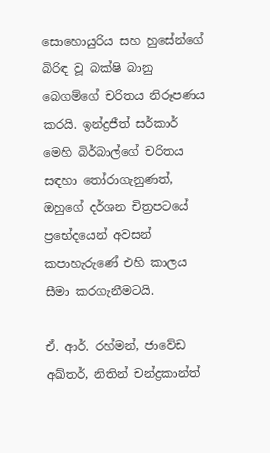සොහොයුරිය සහ හුසේන්ගේ බිරිඳ වූ බක්ෂි බානු බෙගම්ගේ චරිතය නිරූපණය කරයි. ඉන්ද්‍රජීත් සර්කාර් මෙහි බිර්බාල්ගේ චරිතය සඳහා තෝරාගැනුණත්, ඔහුගේ දර්ශන චිත්‍රපටයේ ප්‍රභේදයෙන් අවසන් කපාහැරුණේ එහි කාලය සීමා කරගැනීමටයි.

ඒ. ආර්. රහ්මන්, ජාවේඩ අඛ්තර්, නිතින් චන්ද්‍රකාන්ත්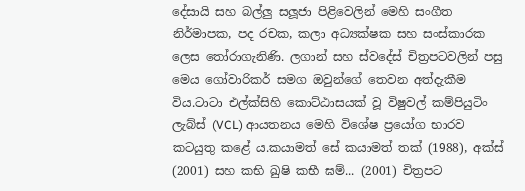දේසායි සහ බල්ලු සලූජා පිළිවෙලින් මෙහි සංගීත නිර්මාපක, පද රචක, කලා අධ්‍යක්ෂක සහ සංස්කාරක ලෙස තෝරාගැනිණි. ලගාන් සහ ස්වදේස් චිත්‍රපටවලින් පසු මෙය ගෝවාරිකර් සමග ඔවුන්ගේ තෙවන අත්දැකීම විය.ටාටා එල්ක්සිහි කොට්ඨාසයක් වූ විෂුවල් කම්පියුටිං ලැබ්ස් (VCL) ආයතනය මෙහි විශේෂ ප්‍රයෝග භාරව කටයුතු කළේ ය.කයාමත් සේ කයාමත් තක් (1988), අක්ස් (2001) සහ කභි ඛුෂි කභී ඝම්... (2001) චිත්‍රපට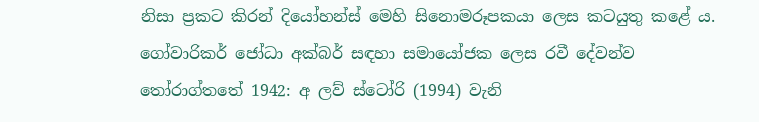නිසා ප්‍රකට කිරන් දියෝහන්ස් මෙහි සිනොමරූපකයා ලෙස කටයුතු කළේ ය. ගෝවාරිකර් ජෝධා අක්බර් සඳහා සමායෝජක ලෙස රවී දේවන්ව තෝරාග්තතේ 1942: අ ලව් ස්ටෝරි (1994) වැනි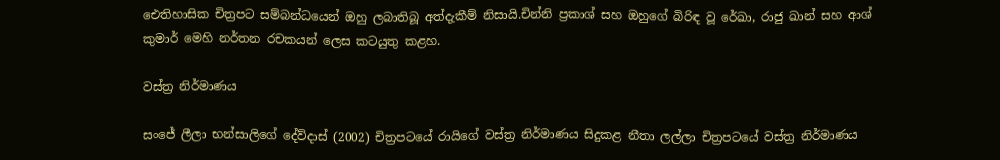ඓතිහාසික චිත්‍රපට සම්බන්ධයෙන් ඔහු ලබාතිබූ අත්දැකීම් නිසායි.චින්නි ප්‍රකාශ් සහ ඔහුගේ බිරිඳ වූ රේඛා, රාජු ඛාන් සහ ආශ් කුමාර් මෙහි නර්තන රචකයන් ලෙස කටයුතු කළහ.

වස්ත්‍ර නිර්මාණය

සංජේ ලීලා භන්සාලිගේ දේව්දාස් (2002) චිත්‍රපටයේ රායිගේ වස්ත්‍ර නිර්මාණය සිදුකළ නීතා ලල්ලා චිත්‍රපටයේ වස්ත්‍ර නිර්මාණය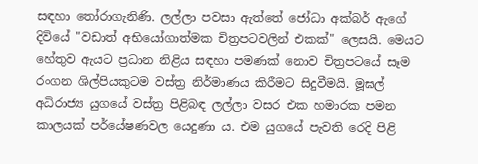සඳහා තෝරාගැනිණි. ලල්ලා පවසා ඇත්තේ ජෝධා අක්බර් ඇගේ දිවියේ "වඩාත් අභියෝගාත්මක චිත්‍රපටවලින් එකක්" ලෙසයි. මෙයට හේතුව ඇයට ප්‍රධාන නිළිය සඳහා පමණක් නොව චිත්‍රපටයේ සෑම රංගන ශිල්පියකුටම වස්ත්‍ර නිර්මාණය කිරීමට සිදුවීමයි. මූඝල් අධිරාජ්‍ය යුගයේ වස්ත්‍ර පිළිබඳ ලල්ලා වසර එක හමාරක පමන කාලයක් පර්යේෂණවල යෙදුණා ය. එම යුගයේ පැවති රෙදි පිළි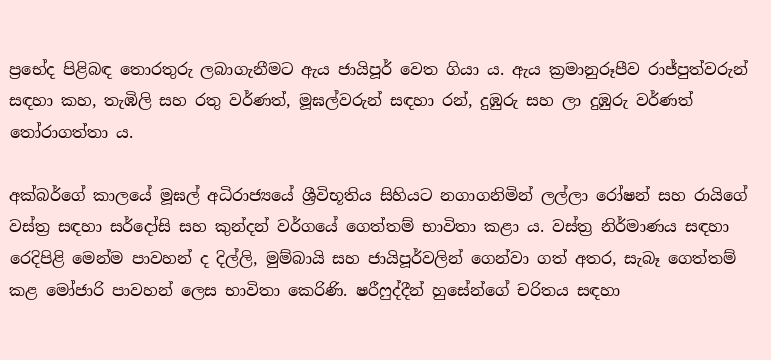ප්‍රභේද පිළිබඳ තොරතුරු ලබාගැනීමට ඇය ජායිපූර් වෙත ගියා ය. ඇය ක්‍රමානුරූපීව රාජ්පුත්වරුන් සඳහා කහ, තැඹිලි සහ රතු වර්ණත්, මූඝල්වරුන් සඳහා රන්, දුඹුරු සහ ලා දුඹුරු වර්ණත් තෝරාගත්තා ය.

අක්බර්ගේ කාලයේ මූඝල් අධිරාජ්‍යයේ ශ්‍රීවිභූතිය සිහියට නගාගනිමින් ලල්ලා රෝෂන් සහ රායිගේ වස්ත්‍ර සඳහා සර්දෝසි සහ කුන්දන් වර්ගයේ ගෙත්තම් භාවිතා කළා ය. වස්ත්‍ර නිර්මාණය සඳහා රෙදිපිළි මෙන්ම පාවහන් ද දිල්ලි, මුම්බායි සහ ජායිපූර්වලින් ගෙන්වා ගත් අතර, සැබෑ ගෙත්තම් කළ මෝජාරි පාවහන් ලෙස භාවිතා කෙරිණි. ෂරීෆුද්දීන් හුසේන්ගේ චරිතය සඳහා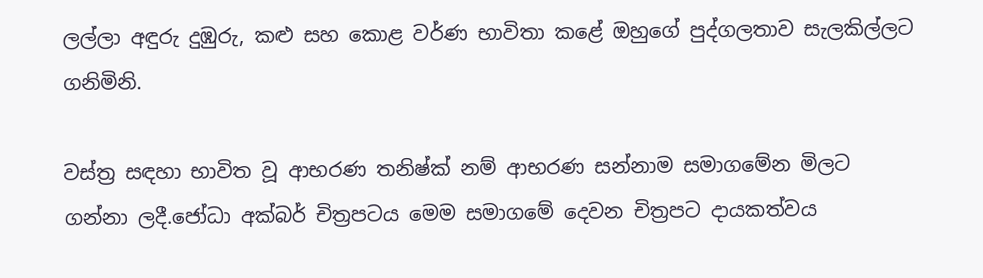ලල්ලා අඳුරු දුඹුරු, කළු සහ කොළ වර්ණ භාවිතා කළේ ඔහුගේ පුද්ගලතාව සැලකිල්ලට ගනිමිනි.

වස්ත්‍ර සඳහා භාවිත වූ ආභරණ තනිෂ්ක් නම් ආභරණ සන්නාම සමාගමේන මිලට ගන්නා ලදී.ජෝධා අක්බර් චිත්‍රපටය මෙම සමාගමේ දෙවන චිත්‍රපට දායකත්වය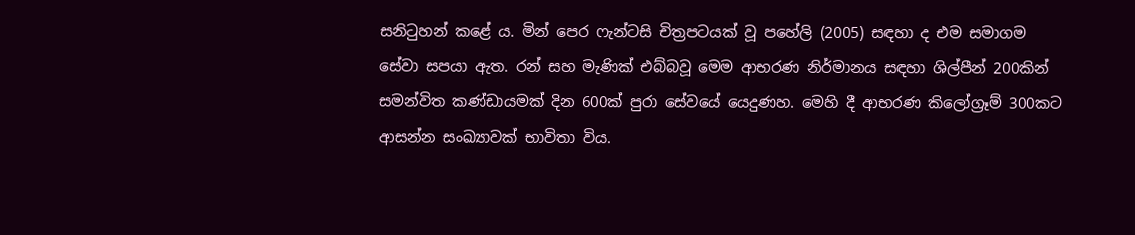සනිටුහන් ‍කළේ ය. මින් පෙර ෆැන්ටසි චිත්‍රපටයක් වූ පහේලි (2005) සඳහා ද එම සමාගම සේවා සපයා ඇත. රන් සහ මැණික් එබ්බවූ මෙම ආභරණ නිර්මානය සඳහා ශිල්පීන් 200කින් සමන්විත කණ්ඩායමක් දින 600ක් පුරා සේවයේ යෙදුණහ. මෙහි දී ආභරණ කිලෝග්‍රෑම් 300කට ආසන්න සංඛ්‍යාවක් භාවිතා විය.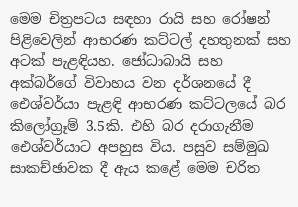මෙම චිත්‍රපටය සඳහා රායි සහ රෝෂන් පිළිවෙලින් ආභරණ කට්ටල් දහතුනක් සහ අටක් පැළඳියහ. ජෝධාබායි සහ අක්බර්ගේ විවාහය වන දර්ශනයේ දී ඓශ්වර්යා පැළඳි ආභරණ කට්ටලයේ බර කිලෝග්‍රෑම් 3.5කි. එහි බර දරාගැනීම ඓශ්වර්යාට අපහුස විය. පසුව සම්මුඛ සාකච්ඡාවක දී ඇය කළේ මෙම චරිත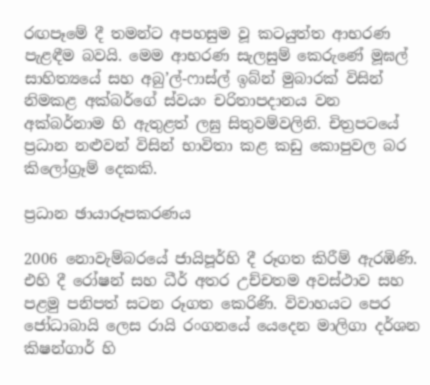රඟපෑමේ දී තමන්ට අපහසුම වූ කටයුත්ත ආභරණ පැළඳීම බවයි. මෙම ආභරණ සැලසුම් කෙරුණේ මූඝල් සාහිත්‍යයේ සහ අබු’ල්-ෆාස්ල් ඉබ්න් මුබාරක් විසින් නිමකළ අක්බර්ගේ ස්වයං චරිතාපදානය වන අක්බර්නාම හි ඇතුළත් ලඝු සිතුවම්වලිනි. චිත්‍රපටයේ ප්‍රධාන නළුවන් විසින් භාවිතා කළ කඩු කොපුවල බර කිලෝග්‍රෑම් දෙකකි.

ප්‍රධාන ඡායාරූපකරණය

2006 නොවැම්බරයේ ජායිපූර්හි දී රූගත කිරීම් ඇරඹිණි. එහි දී රෝෂන් සහ ධීර් අතර උච්චතම අවස්ථාව සහ පළමු පනිපත් සටන රූගත කෙරිණි. විවාහයට පෙර ජෝධාබායි ලෙස රායි රංග‍නයේ යෙදෙන මාලිගා දර්ශන කිෂන්ගාර් හි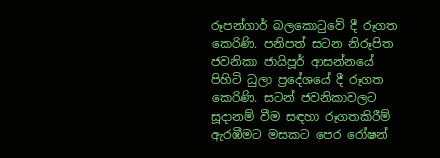රූපන්ගාර් බලකොටුවේ දී රූගත කෙරිණි. පනිපත් සටන නිරූපිත ජවනිකා ජායිපූර් ආසන්නයේ පිහිටි ධුලා ප්‍රදේශයේ දී රූගත කෙරිණි. සටන් ජවනිකාවලට සූදානම් වීම සඳහා රූගතකිරීම් ඇරඹීමට මසකට පෙර රෝෂන්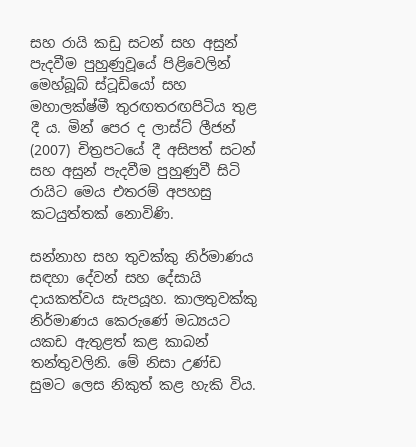සහ රායි කඩු සටන් සහ අසුන් පැදවීම පුහුණුවූයේ පිළිවෙලින් මෙහ්බූබ් ස්ටූඩියෝ සහ මහාලක්ෂ්මී තුරඟතරඟපිටිය තුළ දී ය. මින් පෙර ද ලාස්ට් ලීජන් (2007) චිත්‍රපටයේ දී අසිපත් සටන් සහ අසුන් පැදවීම පුහුණුවී සිටි රායිට මෙය එතරම් අපහසු කටයුත්තක් නොවිණි.

සන්නාහ සහ තුවක්කු නිර්මාණය සඳහා දේවන් සහ දේසායි දායකත්වය සැපයූහ. කාලතුවක්කු නිර්මාණය කෙරුණේ මධ්‍යයට යකඩ ඇතුළත් කළ කාබන් තන්තුවලිනි. මේ නිසා උණ්ඩ සුමට ලෙස නිකුත් කළ හැකි විය.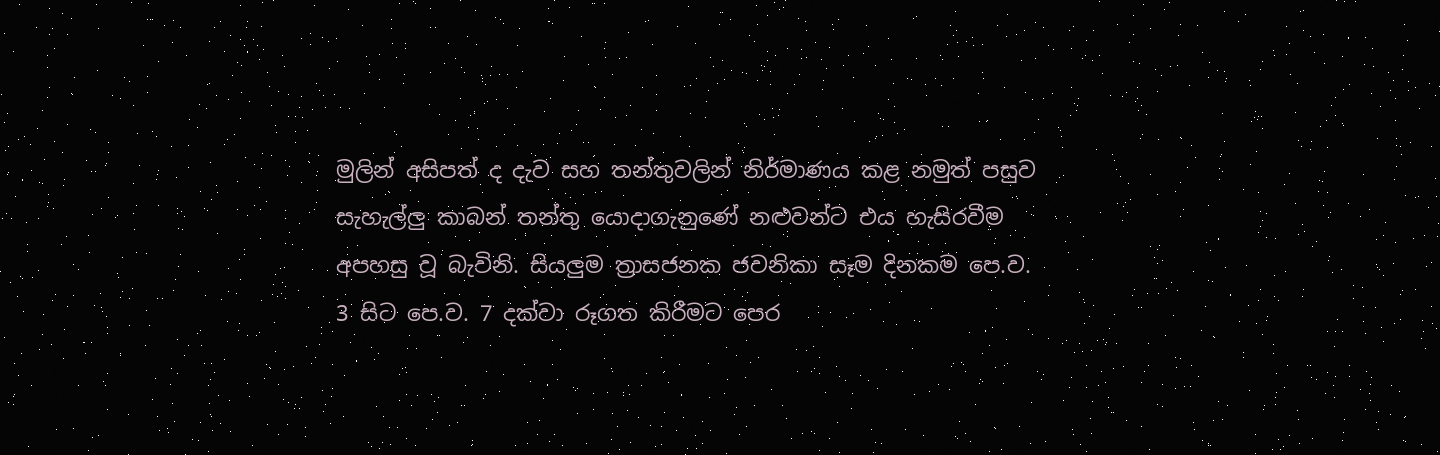මුලින් අසිපත් ද දැව සහ තන්තුවලින් නිර්මාණය කළ නමුත් පසුව සැහැල්ලු කාබන් තන්තු යොදාගැනුණේ නළුවන්ට එය හැසිරවීම අපහසු වූ බැවිනි. සියලුම ත්‍රාසජනක ජවනිකා සෑම දිනකම පෙ.ව. 3 සිට පෙ.ව. 7 දක්වා රූගත කිරීමට පෙර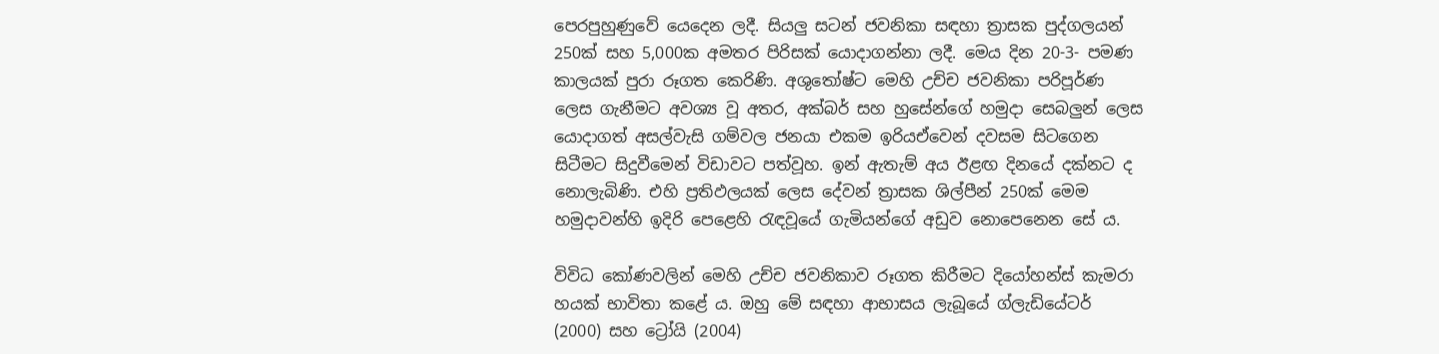පෙරපුහුණුවේ යෙදෙන ලදී. සියලු සටන් ජවනිකා සඳහා ත්‍රාසක පුද්ගලයන් 250ක් සහ 5,000ක අමතර පිරිසක් යොදාගන්නා ලදී. මෙය දින 20-3- පමණ කාලයක් පුරා රූගත කෙරිණි. අශුතෝෂ්ට මෙහි උච්ච ජවනිකා පරිපූර්ණ ලෙස ගැනීමට අවශ්‍ය වූ අතර, අක්බර් සහ හුසේන්ගේ හමුදා සෙබලුන් ලෙස යොදාගත් අසල්වැසි ගම්වල ජනයා එකම ඉරියඒවෙන් දවසම සිටගෙන සිටීමට සිදුවීමෙන් විඩාවට පත්වූහ. ඉන් ඇතැම් අය ඊළඟ දිනයේ දක්නට ද නොලැබිණි. එහි ප්‍රතිඵලයක් ලෙස දේවන් ත්‍රාසක ශිල්පීන් 250ක් මෙම හමුදාවන්හි ඉදිරි පෙළෙහි රැඳවූයේ ගැමියන්ගේ අඩුව නොපෙනෙන සේ ය.

විවිධ කෝණවලින් මෙහි උච්ච ජවනිකාව රූගත කිරීමට දියෝහන්ස් කැමරා හයක් භාවිතා කළේ ය. ඔහු මේ සඳහා ආභාසය ලැබූයේ ග්ලැඩියේටර් (2000) සහ ට්‍රෝයි (2004)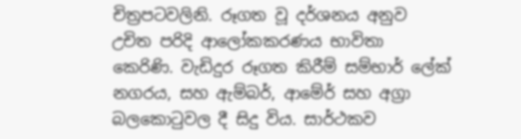චිත්‍රපටවලිනි. රූගත වූ දර්ශනය අනුව උචිත පරිදි ආලෝකකරණය භාවිතා කෙරිණි. වැඩිදුර රූගත කිරීම් සම්භාර් ලේක් නගරය, සහ ඇම්බර්, ආමේර් සහ අග්‍රා බලකොටුවල දී සිදු විය. සාර්ථකව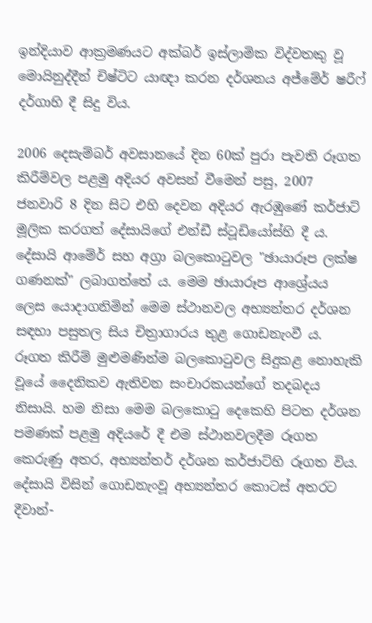ඉන්දියාව ආක්‍රමණයට අක්බර් ඉස්ලාමික විද්වතකු වූ මොයිනුද්දීන් චිෂ්ටිට යාඥා කරන දර්ශනය අජ්මේර් ෂරී‍ෆ් දර්ගාහි දී සිදු විය.

2006 දෙසැම්බර් අවසානයේ දින 60ක් පුරා පැවති රූගත කිරීම්වල පළමු අදියර අවසන් වීමෙන් පසු, 2007 ජනවාරි 8 දින සිට එහි දෙවන අදියර ඇරඹුණේ කර්ජාට් මූලික කරගත් දේසායිගේ එන්ඩී ස්ටූඩියෝස්හි දී ය. දේසායි ආමේර් සහ අග්‍රා බලකොටුවල "ඡායාරූප ලක්ෂ ගණනක්" ලබාගත්තේ ය. මෙම ඡායාරූප ආශ්‍රේයය ලෙස යොදාගනිමින් මෙම ස්ථානවල අභ්‍යන්තර දර්ශන සඳහා පසුතල සිය චිත්‍රාගාරය තුළ ගොඩනැංවී ය. රූගත කිරීම් මුළුමණින්ම බලකොටුවල සිදුකළ නොහැකි වූයේ දෛනිකව ඇතිවන සංචාරකයන්ගේ තදබදය නිසායි. හම නිසා මෙම බලකොටු දෙකෙහි පිටත දර්ශන පමණක් පළමු අදියරේ දී එම ස්ථානවලදීම රූගත කෙරුණු අතර, අභ්‍යන්තර් දර්ශන කර්ජාට්හි රූගත විය. දේසායි විසින් ගොඩනැංවූ අභ්‍යන්තර කොටස් අතරට දීවාන්-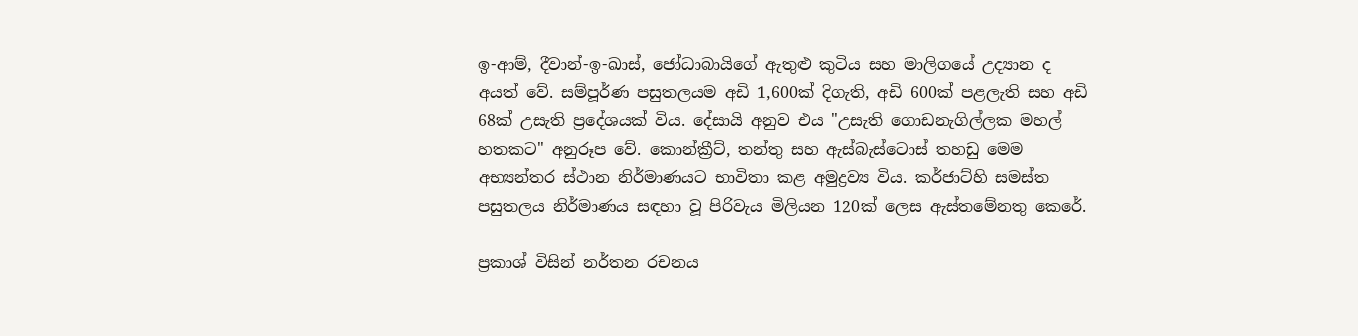ඉ-ආම්, දීවාන්-ඉ-ඛාස්, ජෝධාබායිගේ ඇතුළු කුටිය සහ මාලිගයේ උද්‍යාන ද අයත් වේ. සම්පූර්ණ පසුතලයම අඩි 1,600ක් දිගැති, අඩි 600ක් පළලැති සහ අඩි 68ක් උසැති ප්‍රදේශයක් විය. දේසායි අනුව එය "උසැති ගොඩනැගිල්ලක මහල් හතකට" අනුරූප වේ. කොන්ක්‍රීට්, තන්තු සහ ඇස්බැස්ටොස් තහඩු මෙම අභ්‍යන්තර ස්ථාන නිර්මාණයට භාවිතා කළ අමුද්‍රව්‍ය විය. කර්ජාට්හි සමස්ත පසුතලය නිර්මාණය සඳහා වූ පිරිවැය මිලියන 120ක් ලෙස ඇස්තමේනතු කෙරේ.

ප්‍රකාශ් විසින් නර්තන රචනය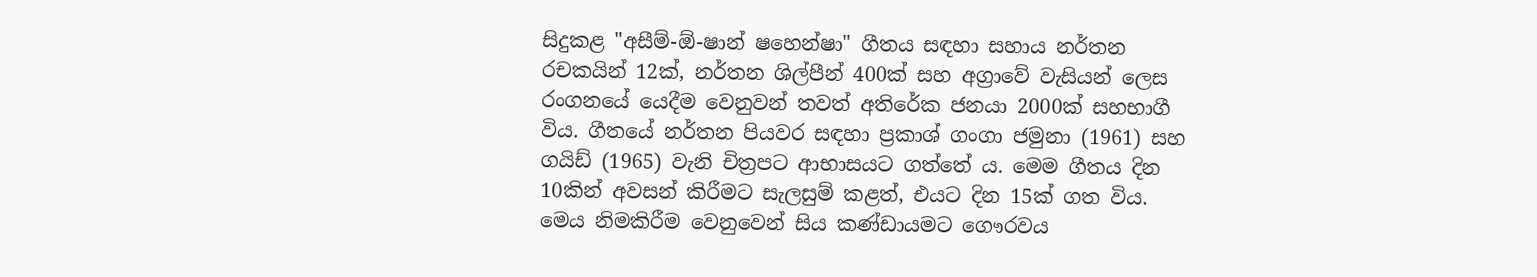සිදුකළ "අසීම්-ඕ-ෂාන් ෂහෙන්ෂා" ගීතය සඳහා සහාය නර්තන රචකයින් 12ක්, නර්තන ශිල්පීන් 400ක් සහ අග්‍රාවේ වැසියන් ලෙස රංගනයේ යෙදීම වෙනුවන් තවත් අතිරේක ජනයා 2000ක් සහභාගී විය. ගීතයේ නර්තන පියවර සඳහා ප්‍රකාශ් ගංගා ජමුනා (1961) සහ ගයිඩ් (1965) වැනි චිත්‍රපට ආභාසයට ගත්තේ ය. මෙම ගීතය දින 10කින් අවසන් කිරීමට සැලසුම් කළත්, එයට දින 15ක් ගත විය. මෙය නිමකිරීම වෙනුවෙන් සිය කණ්ඩායමට ගෞරවය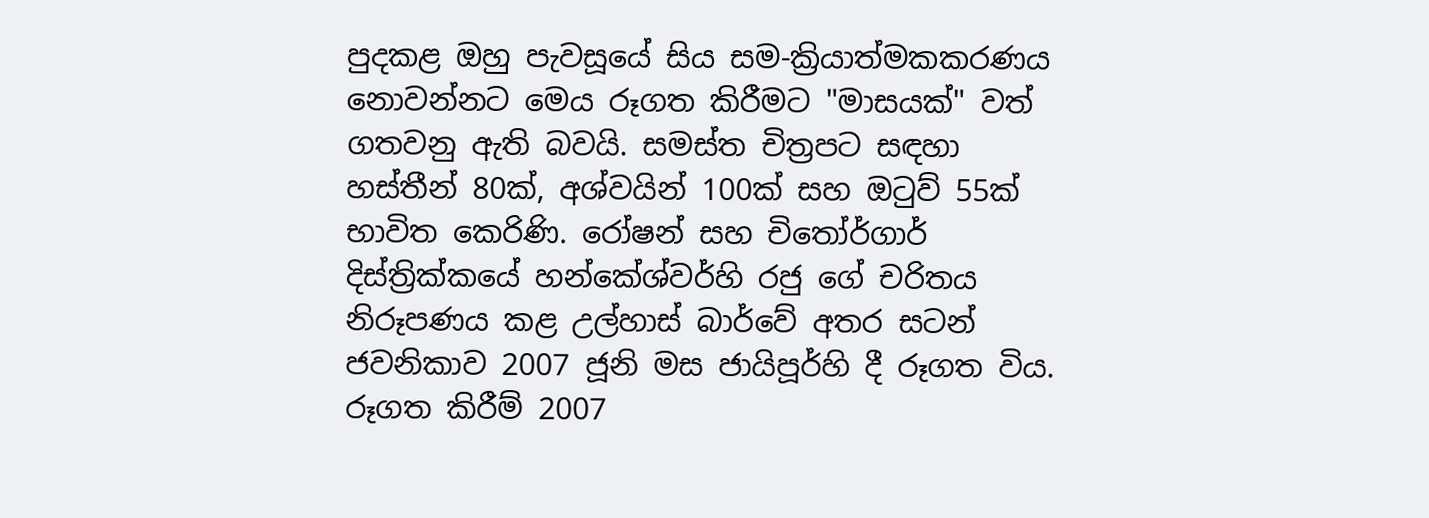පුදකළ ඔහු පැවසූයේ සිය සම-ක්‍රියාත්මකකරණය නොවන්නට මෙය රූගත කිරීමට "මාසයක්" වත් ගතවනු ඇති බවයි. සමස්ත චිත්‍රපට සඳහා හස්තීන් 80ක්, අශ්වයින් 100ක් සහ ඔටුව් 55ක් භාවිත කෙරිණි. රෝෂන් සහ චිතෝර්ගාර් දිස්ත්‍රික්කයේ හන්කේශ්වර්හි රජු ගේ චරිතය නිරූපණය කළ උල්හාස් බාර්වේ අතර සටන් ජවනිකාව 2007 ජූනි මස ජායිපූර්හි දී රූගත විය. රූගත කිරීම් 2007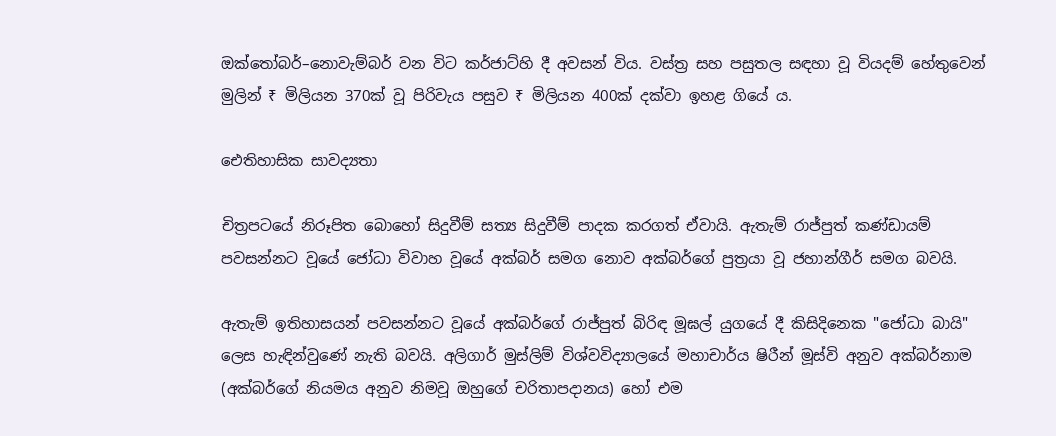ඔක්තෝබර්–නොවැම්බර් වන විට කර්ජාට්හි දී අවසන් විය. වස්ත්‍ර සහ පසුතල සඳහා වූ වියදම් හේතුවෙන් මුලින් ₹ මිලියන 370ක් වූ පිරිවැය පසුව ₹ මිලියන 400ක් දක්වා ඉහළ ගියේ ය.

ඓතිහාසික සාවද්‍යතා

චිත්‍රපටයේ නිරූපිත බොහෝ සිදුවීම් සත්‍ය සිදුවීම් පාදක කරගත් ඒවායි. ඇතැම් රාජ්පුත් කණ්ඩායම් පවසන්නට වූයේ ජෝධා විවාහ වූයේ අක්බර් සමග නොව අක්බර්ගේ පුත්‍රයා වූ ජහාන්ගීර් සමග බවයි.

ඇතැම් ඉතිහාසයන් පවසන්නට වූයේ අක්බර්ගේ රාජ්පුත් බිරිඳ මූඝල් යුගයේ දී කිසිදිනෙක "ජෝධා බායි" ලෙස හැඳින්වුණේ නැති බවයි. අලිගාර් මුස්ලිම් විශ්වවිද්‍යාලයේ මහාචාර්ය ෂිරීන් මූස්වි අනුව අක්බර්නාම (අක්බර්ගේ නියමය අනුව නිමවූ ඔහුගේ චරිතාපදානය) හෝ එම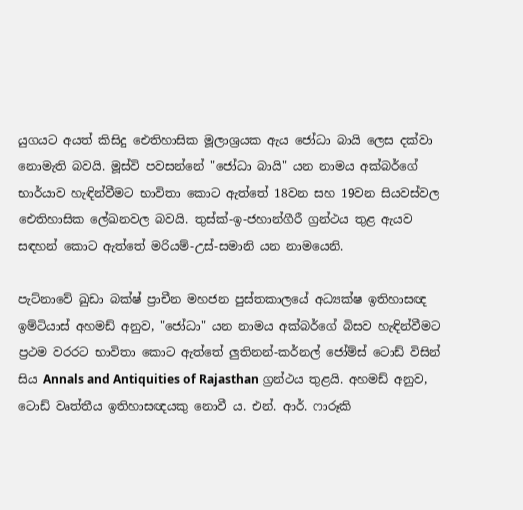යුගයට අයත් කිසිදු ඓතිහාසික මූලාශ්‍රයක ඇය ජෝධා බායි ලෙස දක්වා නොමැති බවයි. මූස්වි පවසන්නේ "ජෝධා බායි" යන නාමය අක්බර්ගේ භාර්යාව හැඳින්වීමට භාවිතා කොට ඇත්තේ 18වන සහ 19වන සියවස්වල ඓතිහාසික ලේඛනවල බවයි. තුස්ක්-ඉ-ජහාන්ගීරී ග්‍රන්ථය තුළ ඇයව සඳහන් කොට ඇත්තේ මරියම්-උස්-සමානි යන නාමයෙනි.

පැට්නාවේ ඛුඩා බක්ෂ් ප්‍රාචීන මහජන පුස්තකාලයේ අධ්‍යක්ෂ ඉතිහාසඥ ඉම්ටියාස් අහමඩ් අනුව, "ජෝධා" යන නාමය අක්බර්ගේ බිසව හැඳින්වීමට ප්‍රථම වරරට භාවිතා කොට ඇත්තේ ලුතිනන්-කර්නල් ජෝම්ස් ටොඩ් විසින් සිය Annals and Antiquities of Rajasthan ග්‍රන්ථය තුළයි. අහමඩ් අනුව, ටොඩ් වෘත්තීය ඉතිහාසඥයකු නොවී ය. එන්. ආර්. ෆාරූකි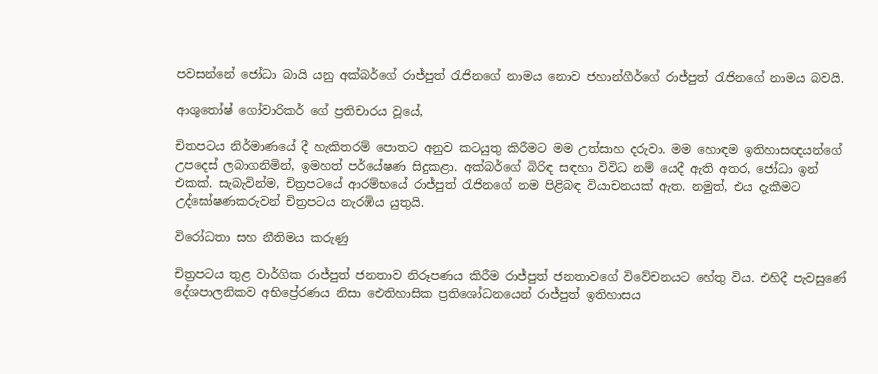පවසන්නේ ජෝධා බායි යනු අක්බර්ගේ රාජ්පුත් රැජිනගේ නාමය නොව ජහාන්ගීර්ගේ රාජ්පුත් රැජිනගේ නාමය බවයි.

ආශුතෝෂ් ගෝවාරිකර් ගේ ප්‍රතිචාරය වූයේ,

චිතපටය නිර්මාණයේ දී හැකිතරම් පොතට අනුව කටයුතු කිරීමට මම උත්සාහ දරුවා. මම හොඳම ඉතිහාසඥයන්‍ගේ උපදෙස් ලබාගනිමින්, ඉමහත් පර්යේෂණ සිදුකළා. අක්බර්ගේ බිරිඳ සඳහා විවිධ නම් යෙදී ඇති අතර, ජෝධා ඉන් එකක්. සැබැවින්ම, චිත්‍රපටයේ ආරම්භයේ රාජ්පුත් රැජිනගේ නම පිළිබඳ වියාචනයක් ඇත. නමුත්, එය දැකීමට උද්ඝෝෂණකරුවන් චිත්‍රපටය නැරඹිය යුතුයි.

විරෝධතා සහ නීතිමය කරුණු

චිත්‍රපටය තුළ වාර්ගික රාජ්පුත් ජනතාව නිරූපණය කිරීම රාජ්පුත් ජනතාවගේ විවේචනයට හේතු විය. එහිදී පැවසුණේ දේශපාලනිකව අභිප්‍රේරණය නිසා ඓතිහාසික ප්‍රතිශෝධනයෙන් රාජ්පුත් ඉතිහාසය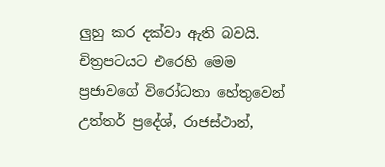ලුහු කර දක්වා ඇති බවයි. චිත්‍රපටයට එරෙහි මෙම ප්‍රජාවගේ විරෝධතා හේතුවෙන් උත්තර් ප්‍රදේශ්, රාජස්ථාන්,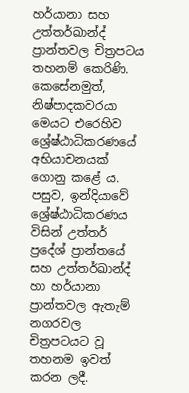හර්යානා සහ උත්තර්ඛාන්ද් ප්‍රාන්තවල චිත්‍රපටය තහනම් කෙරිණි. කෙසේනමුත්, නිෂ්පාදකවරයා මෙයට එරෙහිව ශ්‍රේෂ්ඨාධිකරණයේ අභියාචනයක් ගොනු කළේ ය. පසුව, ඉන්දියාවේ ශ්‍රේෂ්ඨාධිකරණය විසින් උත්තර් ප්‍රදේශ් ප්‍රාන්තයේ සහ උත්තර්ඛාන්ද් හා හර්යානා ප්‍රාන්තවල ඇතැම් නගරවල චිත්‍රපටයට වූ තහනම ඉවත් කරන ලදී.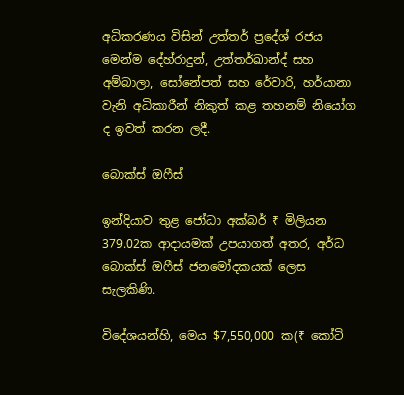අධිකරණය විසින් උත්තර් ප්‍රදේශ් ‍රජය මෙන්ම දේහ්රාදුන්, උත්තර්ඛාන්ද් සහ අම්බාලා, සෝනේපත් සහ රේවාරි, හර්යානා වැනි අධිකාරීන් නිකුත් කළ තහනම් නියෝග ද ඉවත් ක‍රන ලදී.

බොක්ස් ඔෆීස්

ඉන්දියාව තුළ ජෝධා අක්බර් ₹ මිලියන 379.02ක ආදායමක් උපයාගත් අතර, අර්ධ බොක්ස් ඔෆීස් ජනමෝදකයක් ලෙස සැලකිණි.

විදේශයන්හි, මෙය $7,550,000 ක(₹ කෝටි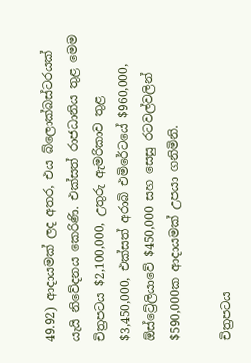49.92) ආදායමක් ලද අතර, එය බ්ලොක්බස්ටරයක් යැයි නිවේදනය කෙරිණි. එක්සත් රාජධානිය තුළ මෙම චිත්‍රපටය $2,100,000, උතුරු ඇමරිකාව තුළ $3,450,000, එක්සත් අරාබි එමිරේටයේ $960,000, ඕස්ට්‍රේලියාවේ $450,000 සහ සෙසු රටවල්වලින් $590,000ක ආදායමක් උපයා ගනිමිනි.

චිත්‍රපටය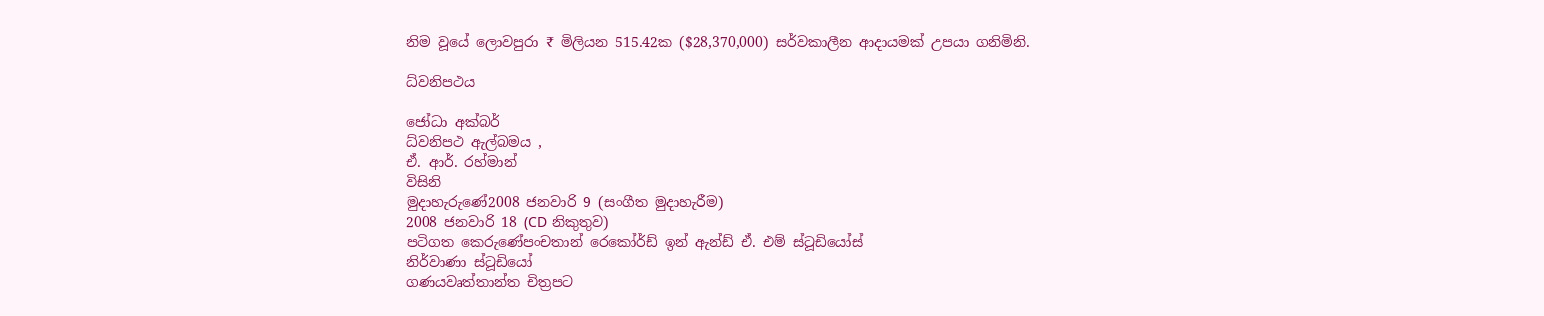නිම වූයේ ලොවපුරා ₹ මිලියන 515.42ක ($28,370,000) සර්වකාලීන ආදායමක් උපයා ගනිමිනි.

ධ්වනිපථය

ජෝධා අක්බර්
ධ්වනිපථ ඇල්බමය ,
ඒ. ආර්. රහ්මාන්
විසිනි
මුදාහැරුණේ2008 ජනවාරි 9 (සංගීත මුදාහැරීම)
2008 ජනවාරි 18 (CD නිකුතුව)
පටිගත කෙරුණේපංචතාන් රෙකෝර්ඩ් ඉන් ඇන්ඩ් ඒ. එම් ස්ටූඩියෝස්
නිර්වාණා ස්ටූඩියෝ
ගණයවෘත්තාන්ත චිත්‍රපට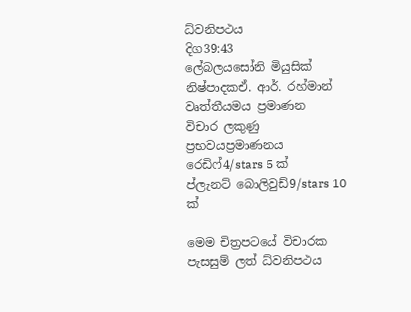ධ්වනිපථය
දිග39:43
ලේබලයසෝනි මියුසික්
නිෂ්පාදකඒ. ආර්. රහ්මාන්
වෘත්තීයමය ප්‍රමාණන
විචාර ලකුණු
ප්‍රභවයප්‍රමාණනය
රෙඩිෆ්4/stars 5 ක්
ප්ලැනට් බොලිවුඩ්9/stars 10 ක්

මෙම චිත්‍රපටයේ විචාරක පැසසුම් ලත් ධ්වනිපථය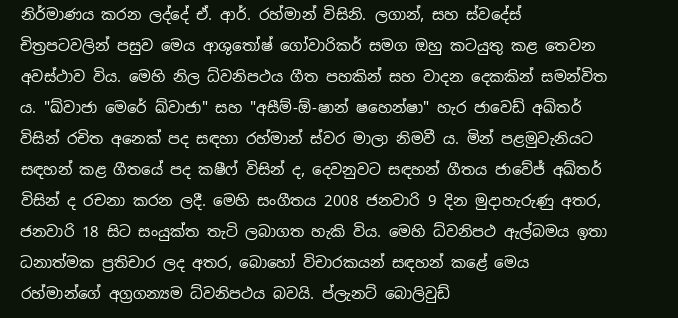නිර්මාණය කරන ලද්දේ ඒ. ආර්. රහ්මාන් විසිනි. ලගාන්, සහ ස්වදේස් චිත්‍රපටවලින් පසුව මෙය ආශුතෝෂ් ගෝවාරිකර් සමග ඔහු කටයුතු කළ තෙවන අවස්ථාව විය. මෙහි නිල ධ්වනිපථය ගීත පහකින් සහ වාදන දෙකකින් සමන්විත ය. "ඛ්වාජා මෙරේ ඛ්වාජා" සහ "අසීම්-ඕ-ෂාන් ෂහෙන්ෂා" හැර ජාවෙඩ් අඛ්තර් විසින් රචිත අනෙක් පද සඳහා රහ්මාන් ස්වර මාලා නිමවී ය. මින් පළමුවැනියට සඳහන් කළ ගීතයේ පද කෂීෆ් විසින් ද, දෙවනුවට සඳහන් ගීතය ජාවේජ් අඛ්තර් විසින් ද රචනා කරන ලදී. මෙහි සංගීතය 2008 ජනවාරි 9 දින මුදාහැරුණු අතර, ජනවාරි 18 සිට සංයුක්ත තැටි ලබාගත හැකි විය. මෙහි ධ්වනිපථ ඇල්බමය ඉතා ධනාත්මක ප්‍රතිචාර ලද අතර, බොහෝ විචාරකයන් සඳහන් කළේ මෙය රහ්මාන්ගේ අග්‍රගන්‍යම ධ්වනිපථය බවයි. ප්ලැනට් බොලිවුඩ්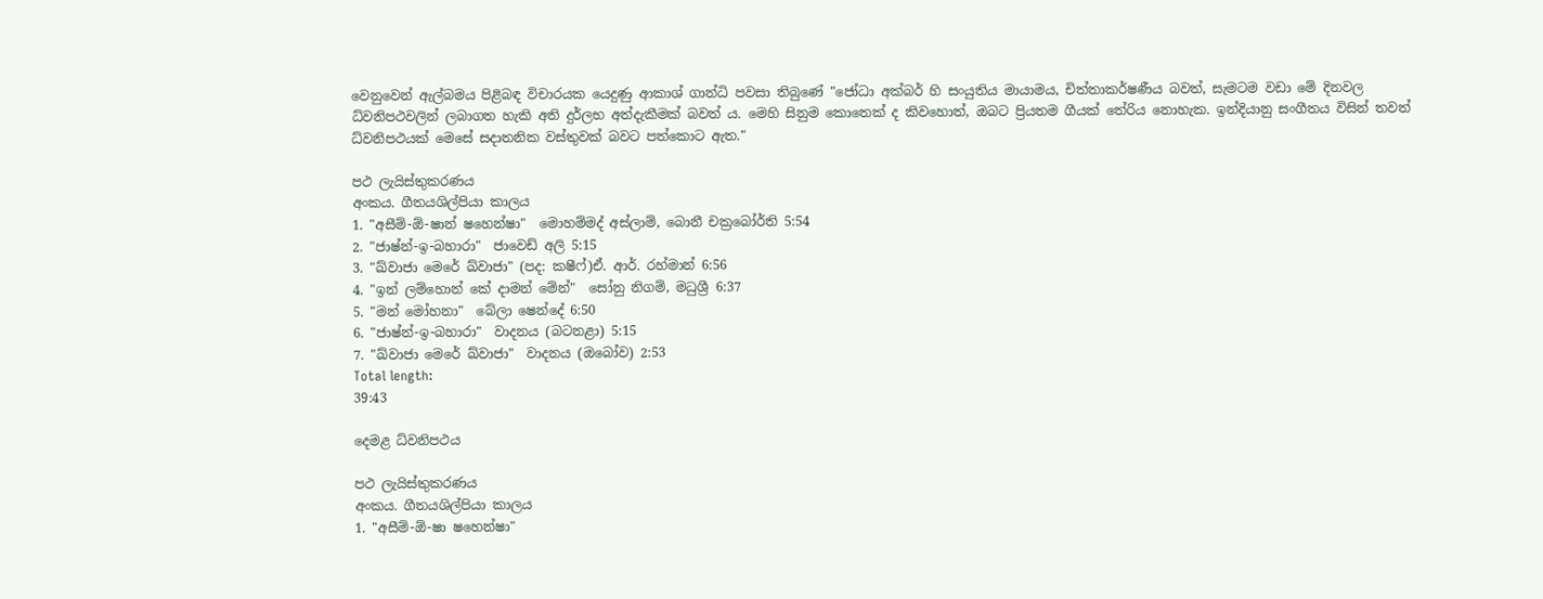වෙනුවෙන් ඇල්බමය පිළිබඳ විචාරයක යෙදුණු ආකාශ් ගාන්ධි පවසා තිබුණේ "ජෝධා අක්බර් හි සංයුතිය මායාමය, චිත්තාකර්ෂණීය බවත්, සැමටම වඩා මේ දිනවල ධ්වනිපථවලින් ලබාගත හැකි අති දුර්ලභ අත්දැකීමක් බවත් ය. මෙහි සිනුම කොතෙක් ද කිවහොත්, ඔබට ප්‍රියතම ගීයක් තේරිය නොහැක. ඉන්දියානු සංගීතය විසින් තවත් ධ්වනිපථයක් මෙසේ සදාතනික වස්තුවක් බවට පත්කොට ඇත."

පථ ලැයිස්තුකරණය
අංකය. ගීතයශිල්පියා කාලය
1. "අසීම්-ඕ-ෂාන් ෂහෙන්ෂා"  මොහම්මද් අස්ලාම්, බොනී චක්‍රබෝර්ති 5:54
2. "ජාෂ්න්-ඉ-බහාරා"  ජාවෙඩ් අලි 5:15
3. "ඛ්වාජා මෙරේ ඛ්වාජා" (පද: කෂීෆ්)ඒ. ආර්. රහ්මාන් 6:56
4. "ඉන් ලම්හොන් කේ දාමන් මේන්"  සෝනු නිගම්, මධුශ්‍රී 6:37
5. "මන් මෝහනා"  බේලා ෂෙන්දේ 6:50
6. "ජාෂ්න්-ඉ-බහාරා"  වාදනය (බටනළා) 5:15
7. "ඛ්වාජා මෙරේ ඛ්වාජා"  වාදනය (ඔබෝව) 2:53
Total length:
39:43

දෙමළ ධ්වනිපථය

පථ ලැයිස්තුකරණය
අංකය. ගීතයශිල්පියා කාලය
1. "අසීම්-ඕ-ෂා ෂහෙන්ෂා"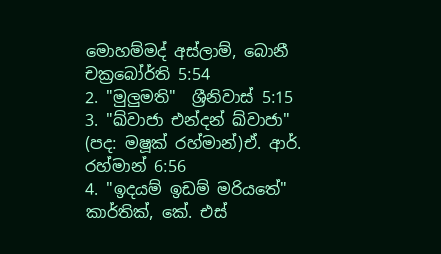මොහම්මද් අස්ලාම්, බොනී චක්‍රබෝර්ති 5:54
2. "මුලුමති"  ශ්‍රීනිවාස් 5:15
3. "ඛ්වාජා එන්දන් ඛ්වාජා" (පද: මෂූක් රහ්මාන්)ඒ. ආර්. රහ්මාන් 6:56
4. "ඉදයම් ඉඩම් මරියතේ"  කාර්තික්, කේ. එස්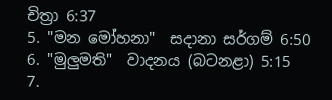චිත්‍රා 6:37
5. "මන මෝහනා"  සදානා සර්ගම් 6:50
6. "මුලුමති"  වාදනය (බටනළා) 5:15
7.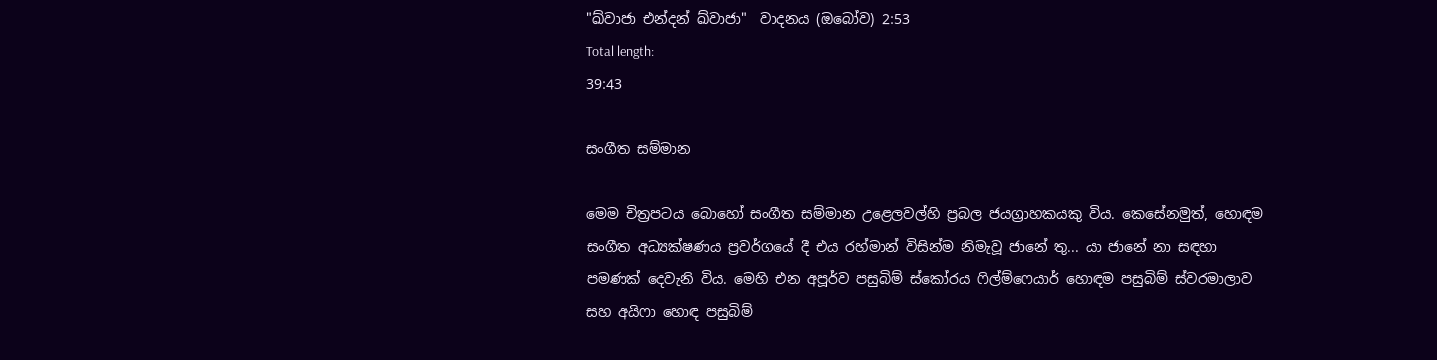"ඛ්වාජා එන්දන් ඛ්වාජා"  වාදනය (ඔබෝව) 2:53
Total length:
39:43

සංගීත සම්මාන

මෙම චිත්‍රපටය බොහෝ සංගීත සම්මාන උළෙලවල්හි ප්‍රබල ජයග්‍රාහකයකු විය. කෙසේනමුත්, හොඳම සංගීත අධ්‍යක්ෂණය ප්‍රවර්ගයේ දී එය රහ්මාන් විසින්ම නිමැවූ ජානේ තු... යා ජානේ නා සඳහා පමණක් දෙවැනි විය. මෙහි එන අපූර්ව පසුබිම් ස්කෝරය ෆිල්ම්ෆෙයාර් හොඳම පසුබිම් ස්වරමාලාව සහ අයිෆා හොඳ පසුබිම්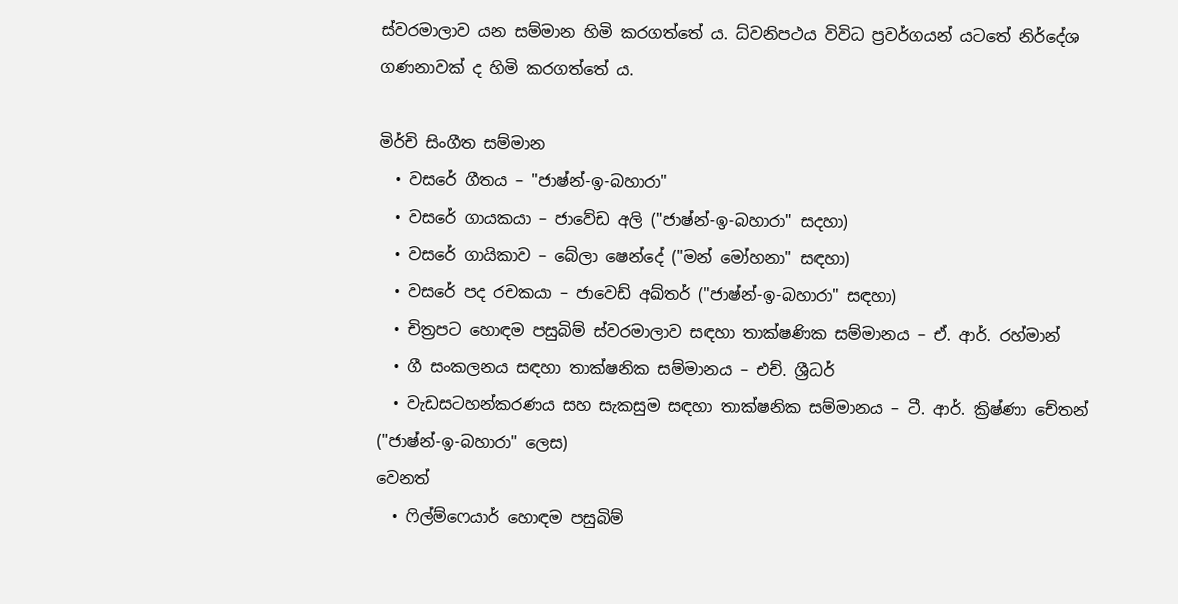ස්වරමාලාව යන සම්මාන හිමි කරගත්තේ ය. ධ්වනිපථය විවිධ ප්‍රවර්ගයන් යට‍තේ නිර්දේශ ගණනාවක් ද හිමි කරගත්තේ ය.

මිර්චි සිංගීත සම්මාන
  • වසරේ ගීතය – "ජාෂ්න්-ඉ-බහාරා"
  • වසරේ ගායකයා – ජාවේඩ අලි ("ජාෂ්න්-ඉ-බහාරා" සදහා)
  • වසරේ ගායිකාව – බේලා ෂෙන්දේ ("මන් මෝහනා" සඳහා)
  • වසරේ පද රචකයා – ජාවෙඩ් අඛ්තර් ("ජාෂ්න්-ඉ-බහාරා" සඳහා)
  • චිත්‍රපට හොඳම පසුබිම් ස්වරමාලාව සඳහා තාක්ෂණික සම්මානය – ඒ. ආර්. රහ්මාන්
  • ගී සංකලනය සඳහා තාක්ෂනික සම්මානය – එච්. ශ්‍රීධර්
  • වැඩසටහන්කරණය සහ සැකසුම සඳහා තාක්ෂනික සම්මානය – ටී. ආර්. ක්‍රිෂ්ණා චේතන් ("ජාෂ්න්-ඉ-බහාරා" ලෙස)
වෙනත්
  • ෆිල්ම්ෆෙයාර් හොඳම පසුබිම්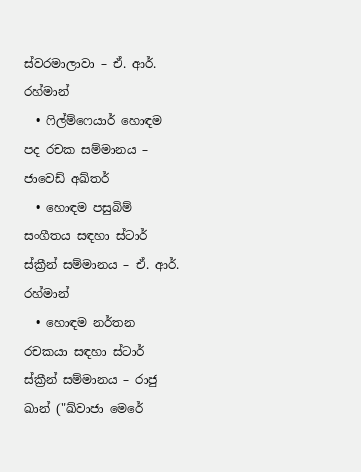ස්වරමාලාවා – ඒ. ආර්. රහ්මාන්
  • ෆිල්ම්ෆෙයාර් හොඳම පද රචක සම්මානය – ජාවෙඩ් අඛ්තර්
  • හොඳම පසුබිම් සංගීතය සඳහා ස්ටාර් ස්ක්‍රීන් සම්මානය – ඒ. ආර්. රහ්මාන්
  • හොඳම නර්තන රචකයා සඳහා ස්ටාර් ස්ක්‍රීන් සම්මානය – රාජු ඛාන් ("ඛ්වාජා මෙරේ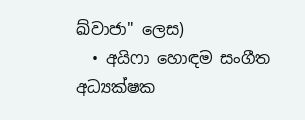ඛ්වාජා" ලෙස)
  • අයිෆා හොඳම සංගීත අධ්‍යක්ෂක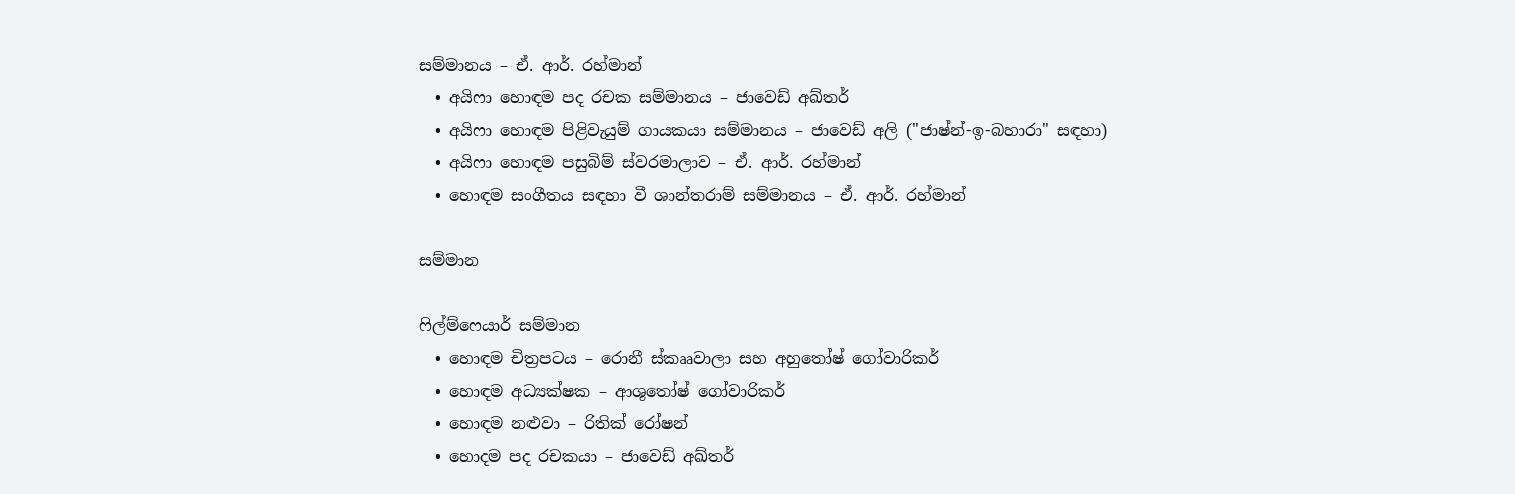සම්මානය – ඒ. ආර්. රහ්මාන්
  • අයිෆා හොඳම පද රචක සම්මානය – ජාවෙඩ් අඛ්තර්
  • අයිෆා හොඳම පිළිවැයුම් ගායකයා සම්මානය – ජාවෙඩ් අලි ("ජාෂ්න්-ඉ-බහාරා" සඳහා)
  • අයිෆා හොඳම පසුබිම් ස්වරමාලාව – ඒ. ආර්. රහ්මාන්
  • හොඳම සංගීතය සඳහා වී ශාන්තරාම් සම්මානය – ඒ. ආර්. රහ්මාන්

සම්මාන

ෆිල්ම්‍ෆෙයාර් සම්මාන
  • හොඳම චිත්‍රපටය – රොනී ස්කෲවාලා සහ අහුතෝෂ් ගෝවාරිකර්
  • හොඳම අධ්‍යක්ෂක – ආශුතෝෂ් ගෝවාරිකර්
  • හොඳම නළුවා – රිතික් රෝෂන්
  • හොදම පද රචකයා – ජාවෙඩ් අඛ්තර්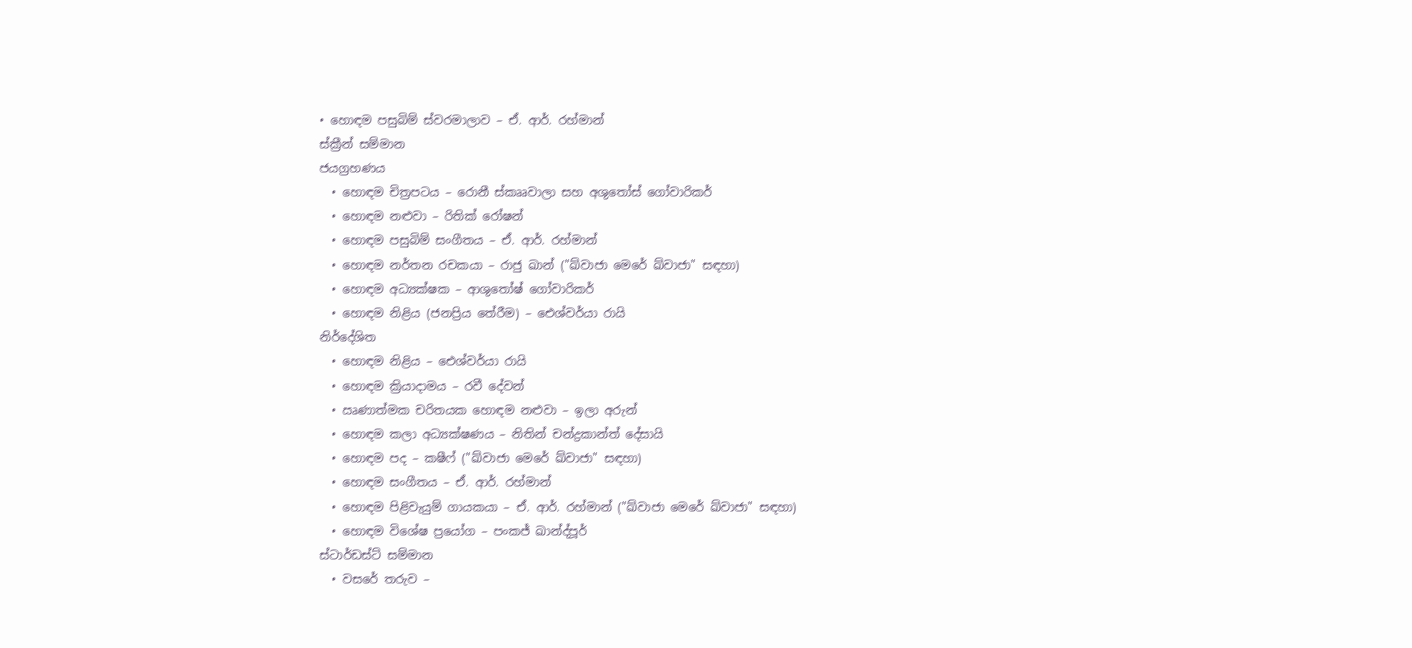• හොඳම පසුබිම් ස්වරමාලාව – ඒ. ආර්. රහ්මාන්
ස්ක්‍රීන් සම්මාන
ජයග්‍රහණය
  • හොඳම චිත්‍රපටය – රොනී ස්කෲවාලා සහ අශුතෝස් ගෝවාරිකර්
  • හොඳම නළුවා – රිතික් රෝෂන්
  • හොඳම පසුබිම් සංගීතය – ඒ. ආර්. රහ්මාන්
  • හොඳම නර්තන රචකයා – රාජු ඛාන් ("ඛ්වාජා මෙරේ ඛ්වාජා" සඳහා)
  • හොඳම අධ්‍යක්ෂක – ආශුතෝෂ් ගෝවාරිකර්
  • හොඳම නිළිය (ජනප්‍රිය තේරීම) – ඓශ්වර්යා රායි
නිර්දේශිත
  • හොඳම නිළිය – ඓශ්වර්යා රායි
  • හොඳම ක්‍රියාදාමය – රවී දේවන්
  • ඍණාත්මක චරිතයක හොඳම නළුවා – ඉලා අරුන්
  • හොඳම කලා අධ්‍යක්ෂණය – නිතින් චන්ද්‍රකාන්ත් දේසායි
  • හොඳම පද – කෂීෆ් ("ඛ්වාජා මෙරේ ඛ්වාජා" සඳහා)
  • හොඳම සංගීතය – ඒ. ආර්. රහ්මාන්
  • හොඳම පිළිවැයුම් ගායකයා – ඒ. ආර්. රහ්මාන් ("ඛ්වාජා මෙරේ ඛ්වාජා" සඳහා)
  • හොඳම විශේෂ ප්‍රයෝග – පංකජ් ඛාන්ද්පූර්
ස්ටාර්ඩස්ට් සම්මාන
  • වසරේ තරුව –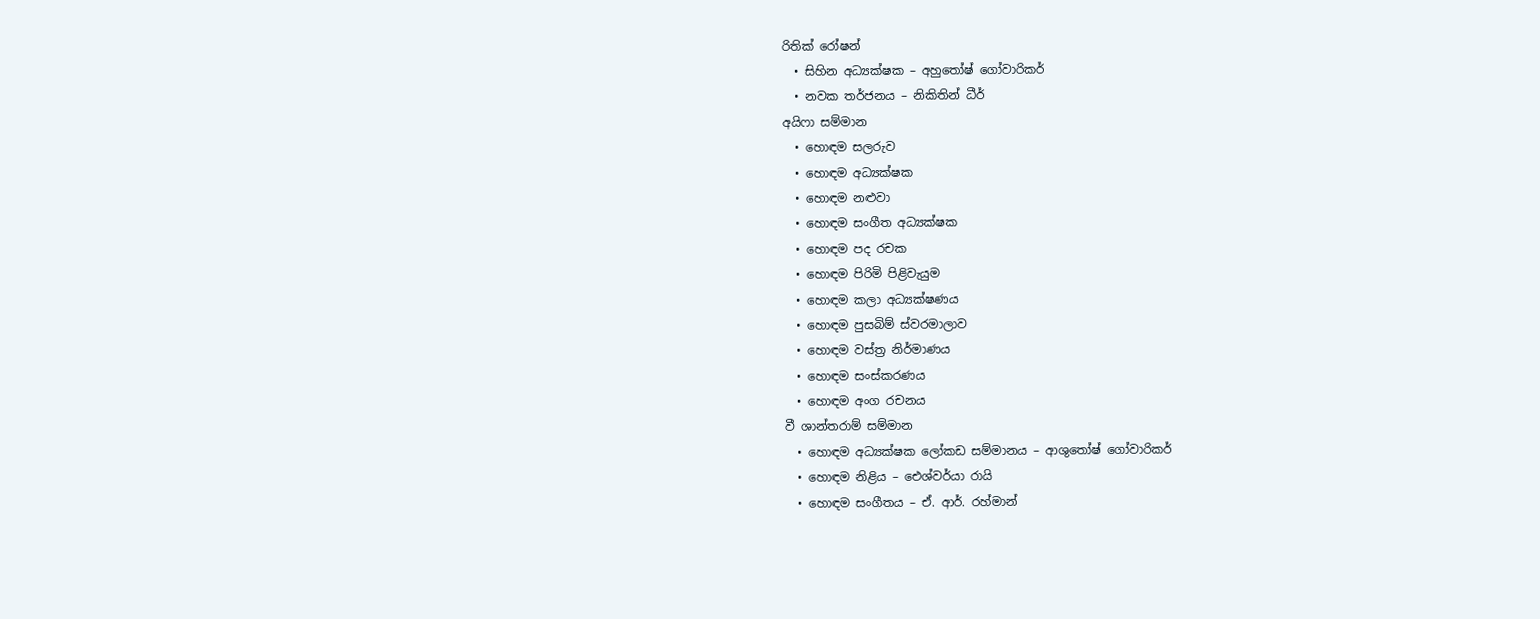රිතික් රෝෂන්
  • සිහින අධ්‍යක්ෂක – අහුතෝෂ් ගෝවාරිකර්
  • නවක තර්ජනය – නිකිතින් ධීර්
අයිෆා සම්මාන
  • හොඳම සලරුව
  • හොඳම අධ්‍යක්ෂක
  • හොඳම නළුවා
  • හොඳම සංගීත අධ්‍යක්ෂක
  • හොඳම පද රචක
  • හොඳම පිරිමි පිළිවැයුම
  • හොඳම කලා අධ්‍යක්ෂණය
  • හොඳම පුසබිම් ස්වරමාලාව
  • හොඳම වස්ත්‍ර නිර්මාණය
  • හොඳම සංස්කරණය
  • හොඳම අංග රචනය
වී ශාන්තරාම් සම්මාන
  • හොඳම අධ්‍යක්ෂක ලෝකඩ සම්මානය – ආශුතෝෂ් ගෝවාරිකර්
  • හොඳම නිළිය – ඓශ්වර්යා රායි
  • හොඳම සංගීතය – ඒ. ආර්. රහ්මාන්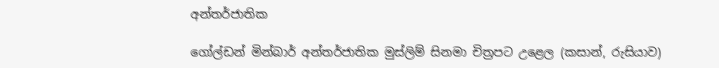අන්තර්ජාතික

ගෝල්ඩන් මින්බාර් අන්තර්ජාතික මුස්ලිම් සිනමා චිත්‍රපට උළෙල (කසාන්, රුසියාව)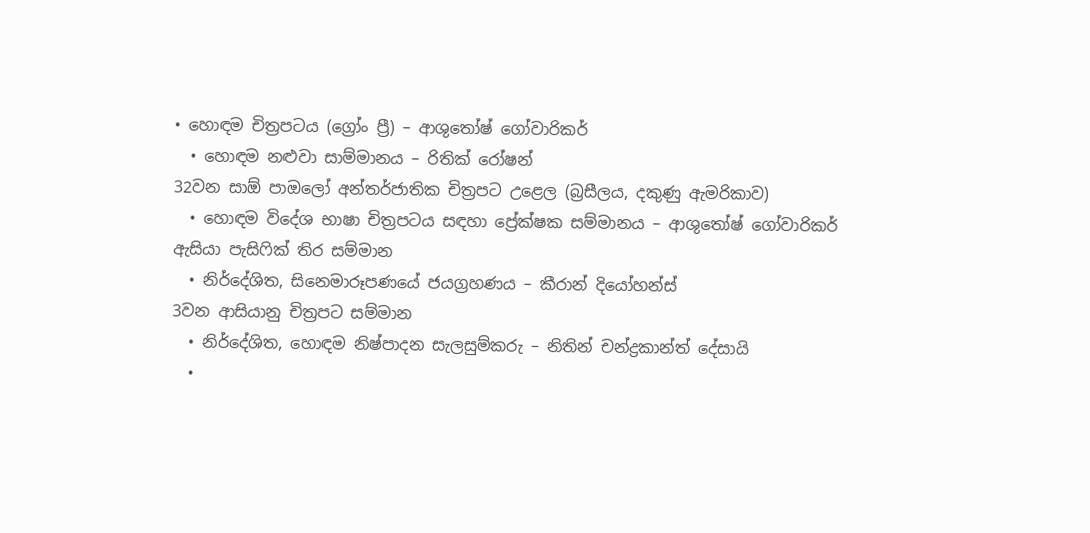• හොඳම චිත්‍රපටය (ග්‍රෝං ප්‍රී) – ආශුතෝෂ් ගෝවාරිකර්
  • හොඳම නළුවා සාම්මානය – රිතික් රෝෂන්
32වන සාඕ පාඔලෝ අන්තර්ජාතික චිත්‍රපට උළෙල (බ්‍රසීලය, දකුණු ඇමරිකාව)
  • හොඳම විදේශ භාෂා චිත්‍රපටය සඳහා ප්‍රේක්ෂක සම්මානය – ආශුතෝෂ් ගෝවාරිකර්
ඇසියා පැසිෆික් තිර සම්මාන
  • නිර්දේශිත, සිනෙමාරූපණයේ ජයග්‍රහණය – කීරාන් දියෝහන්ස්
3වන ආසියානු චිත්‍රපට සම්මාන
  • නිර්දේශිත, හොඳම නිෂ්පාදන සැලසුම්කරු – නිතින් චන්ද්‍රකාන්ත් දේසායි
  •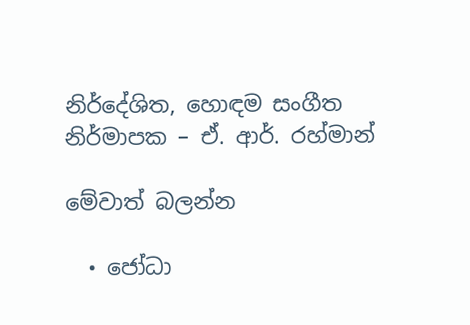නිර්දේශිත, හොඳම සංගීත නිර්මාපක – ඒ. ආර්. රහ්මාන්

මේවාත් බලන්න

  • ජෝධා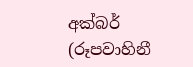අක්බර් (රූපවාහිනී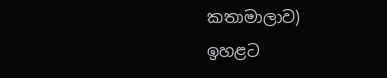කතාමාලාව)
ඉහළට